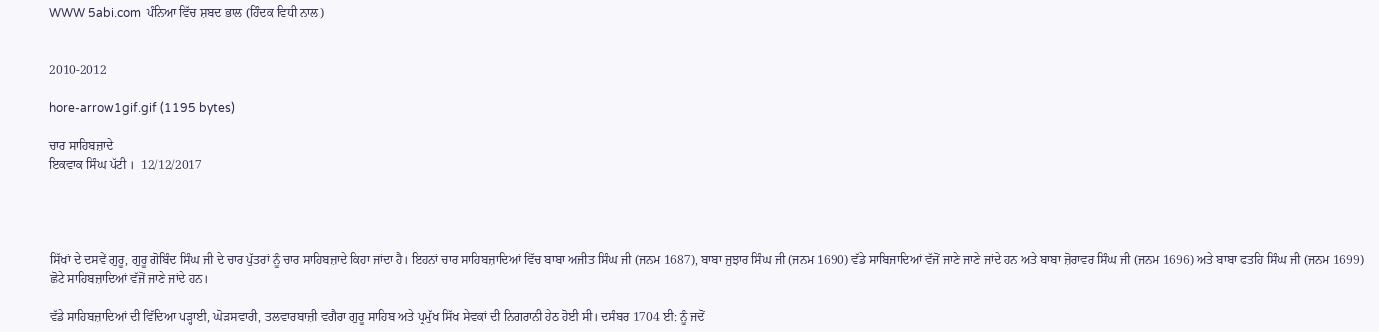WWW 5abi.com  ਪੰਨਿਆ ਵਿੱਚ ਸ਼ਬਦ ਭਾਲ (ਹਿੰਦਕ ਵਿਧੀ ਨਾਲ)


2010-2012

hore-arrow1gif.gif (1195 bytes)

ਚਾਰ ਸਾਹਿਬਜ਼ਾਦੇ
ਇਕਵਾਕ ਸਿੰਘ ਪੱਟੀ ।  12/12/2017




ਸਿੱਖਾਂ ਦੇ ਦਸਵੇਂ ਗੁਰੂ, ਗੁਰੂ ਗੋਬਿੰਦ ਸਿੰਘ ਜੀ ਦੇ ਚਾਰ ਪੁੱਤਰਾਂ ਨੂੰ ਚਾਰ ਸਾਹਿਬਜ਼ਾਦੇ ਕਿਹਾ ਜਾਂਦਾ ਹੈ। ਇਹਨਾਂ ਚਾਰ ਸਾਹਿਬਜ਼ਾਦਿਆਂ ਵਿੱਚ ਬਾਬਾ ਅਜੀਤ ਸਿੰਘ ਜੀ (ਜਨਮ 1687), ਬਾਬਾ ਜੁਝਾਰ ਸਿੰਘ ਜੀ (ਜਨਮ 1690) ਵੱਡੇ ਸਾਬਿਜਾਦਿਆਂ ਵੱਜੋਂ ਜਾਣੇ ਜਾਣੇ ਜਾਂਦੇ ਹਨ ਅਤੇ ਬਾਬਾ ਜ਼ੋਰਾਵਰ ਸਿੰਘ ਜੀ (ਜਨਮ 1696) ਅਤੇ ਬਾਬਾ ਫਤਹਿ ਸਿੰਘ ਜੀ (ਜਨਮ 1699) ਛੋਟੇ ਸਾਹਿਬਜ਼ਾਦਿਆਂ ਵੱਜੋਂ ਜਾਣੇ ਜਾਂਦੇ ਹਨ।

ਵੱਡੇ ਸਾਹਿਬਜ਼ਾਦਿਆਂ ਦੀ ਵਿੱਦਿਆ ਪੜ੍ਹਾਈ, ਘੋੜਸਵਾਰੀ, ਤਲਵਾਰਬਾਜ਼ੀ ਵਗੈਰਾ ਗੁਰੂ ਸਾਹਿਬ ਅਤੇ ਪ੍ਰਮੁੱਖ ਸਿੱਖ ਸੇਵਕਾਂ ਦੀ ਨਿਗਰਾਨੀ ਹੇਠ ਹੋਈ ਸੀ। ਦਸੰਬਰ 1704 ਈ: ਨੂੰ ਜਦੋਂ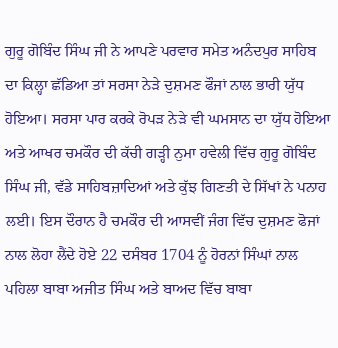ਗੁਰੂ ਗੋਬਿੰਦ ਸਿੰਘ ਜੀ ਨੇ ਆਪਣੇ ਪਰਵਾਰ ਸਮੇਤ ਅਨੰਦਪੁਰ ਸਾਹਿਬ ਦਾ ਕਿਲ੍ਹਾ ਛੱਡਿਆ ਤਾਂ ਸਰਸਾ ਨੇੜੇ ਦੁਸ਼ਮਣ ਫੌਜਾਂ ਨਾਲ ਭਾਰੀ ਯੁੱਧ ਹੋਇਆ। ਸਰਸਾ ਪਾਰ ਕਰਕੇ ਰੋਪੜ ਨੇੜੇ ਵੀ ਘਮਸਾਨ ਦਾ ਯੁੱਧ ਹੋਇਆ ਅਤੇ ਆਖਰ ਚਮਕੌਰ ਦੀ ਕੱਚੀ ਗੜ੍ਹੀ ਨੁਮਾ ਹਵੇਲੀ ਵਿੱਚ ਗੁਰੂ ਗੋਬਿੰਦ ਸਿੰਘ ਜੀ, ਵੱਡੇ ਸਾਹਿਬਜ਼ਾਦਿਆਂ ਅਤੇ ਕੁੱਝ ਗਿਣਤੀ ਦੇ ਸਿੱਖਾਂ ਨੇ ਪਨਾਹ ਲਈ। ਇਸ ਦੌਰਾਨ ਹੈ ਚਮਕੌਰ ਦੀ ਆਸਵੀਂ ਜੰਗ ਵਿੱਚ ਦੁਸ਼ਮਣ ਫੋਜਾਂ ਨਾਲ ਲੋਹਾ ਲੈਂਦੇ ਹੋਏ 22 ਦਸੰਬਰ 1704 ਨੂੰ ਹੋਰਨਾਂ ਸਿੰਘਾਂ ਨਾਲ ਪਹਿਲਾ ਬਾਬਾ ਅਜੀਤ ਸਿੰਘ ਅਤੇ ਬਾਅਦ ਵਿੱਚ ਬਾਬਾ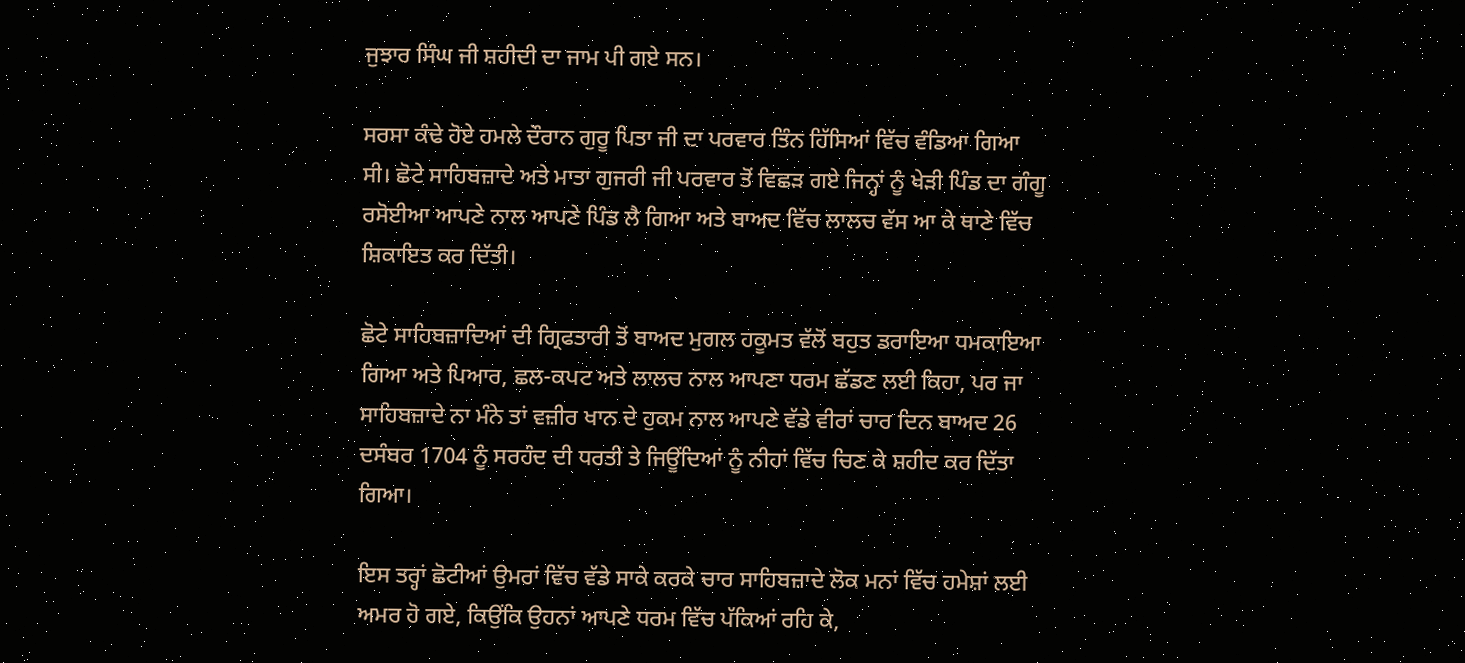ਜੁਝਾਰ ਸਿੰਘ ਜੀ ਸ਼ਹੀਦੀ ਦਾ ਜਾਮ ਪੀ ਗਏ ਸਨ।

ਸਰਸਾ ਕੰਢੇ ਹੋਏ ਹਮਲੇ ਦੌਰਾਨ ਗੁਰੂ ਪਿਤਾ ਜੀ ਦਾ ਪਰਵਾਰ ਤਿੰਨ ਹਿੱਸਿਆਂ ਵਿੱਚ ਵੰਡਿਆ ਗਿਆ ਸੀ। ਛੋਟੇ ਸਾਹਿਬਜ਼ਾਦੇ ਅਤੇ ਮਾਤਾ ਗੁਜਰੀ ਜੀ ਪਰਵਾਰ ਤੋਂ ਵਿਛੜ ਗਏ ਜਿਨ੍ਹਾਂ ਨੂੰ ਖੇੜੀ ਪਿੰਡ ਦਾ ਗੰਗੂ ਰਸੋਈਆ ਆਪਣੇ ਨਾਲ ਆਪਣੇ ਪਿੰਡ ਲੈ ਗਿਆ ਅਤੇ ਬਾਅਦ ਵਿੱਚ ਲਾਲਚ ਵੱਸ ਆ ਕੇ ਥਾਣੇ ਵਿੱਚ ਸ਼ਿਕਾਇਤ ਕਰ ਦਿੱਤੀ।

ਛੋਟੇ ਸਾਹਿਬਜ਼ਾਦਿਆਂ ਦੀ ਗ੍ਰਿਫਤਾਰੀ ਤੋਂ ਬਾਅਦ ਮੁਗਲ ਹਕੂਮਤ ਵੱਲੋਂ ਬਹੁਤ ਡਰਾਇਆ ਧਮਕਾਇਆ ਗਿਆ ਅਤੇ ਪਿਆਰ, ਛਲ-ਕਪਟ ਅਤੇ ਲਾਲਚ ਨਾਲ ਆਪਣਾ ਧਰਮ ਛੱਡਣ ਲਈ ਕਿਹਾ, ਪਰ ਜਾ ਸਾਹਿਬਜ਼ਾਦੇ ਨਾ ਮੰਨੇ ਤਾਂ ਵਜ਼ੀਰ ਖਾਨ ਦੇ ਹੁਕਮ ਨਾਲ ਆਪਣੇ ਵੱਡੇ ਵੀਰਾਂ ਚਾਰ ਦਿਨ ਬਾਅਦ 26 ਦਸੰਬਰ 1704 ਨੂੰ ਸਰਹੰਦ ਦੀ ਧਰਤੀ ਤੇ ਜਿਊਂਦਿਆਂ ਨੂੰ ਨੀਹਾਂ ਵਿੱਚ ਚਿਣ ਕੇ ਸ਼ਹੀਦ ਕਰ ਦਿੱਤਾ ਗਿਆ।

ਇਸ ਤਰ੍ਹਾਂ ਛੋਟੀਆਂ ਉਮਰਾਂ ਵਿੱਚ ਵੱਡੇ ਸਾਕੇ ਕਰਕੇ ਚਾਰ ਸਾਹਿਬਜ਼ਾਦੇ ਲੋਕ ਮਨਾਂ ਵਿੱਚ ਹਮੇਸ਼ਾਂ ਲਈ ਅਮਰ ਹੋ ਗਏ, ਕਿਉਂਕਿ ਉਹਨਾਂ ਆਪਣੇ ਧਰਮ ਵਿੱਚ ਪੱਕਿਆਂ ਰਹਿ ਕੇ,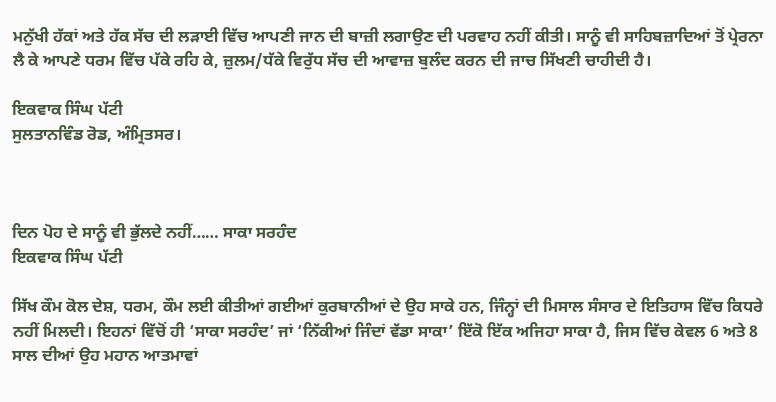ਮਨੁੱਖੀ ਹੱਕਾਂ ਅਤੇ ਹੱਕ ਸੱਚ ਦੀ ਲੜਾਈ ਵਿੱਚ ਆਪਣੀ ਜਾਨ ਦੀ ਬਾਜ਼ੀ ਲਗਾਉਣ ਦੀ ਪਰਵਾਹ ਨਹੀਂ ਕੀਤੀ। ਸਾਨੂੰ ਵੀ ਸਾਹਿਬਜ਼ਾਦਿਆਂ ਤੋਂ ਪ੍ਰੇਰਨਾ ਲੈ ਕੇ ਆਪਣੇ ਧਰਮ ਵਿੱਚ ਪੱਕੇ ਰਹਿ ਕੇ, ਜ਼ੁਲਮ/ਧੱਕੇ ਵਿਰੁੱਧ ਸੱਚ ਦੀ ਆਵਾਜ਼ ਬੁਲੰਦ ਕਰਨ ਦੀ ਜਾਚ ਸਿੱਖਣੀ ਚਾਹੀਦੀ ਹੈ।

ਇਕਵਾਕ ਸਿੰਘ ਪੱਟੀ
ਸੁਲਤਾਨਵਿੰਡ ਰੋਡ, ਅੰਮ੍ਰਿਤਸਰ।



ਦਿਨ ਪੋਹ ਦੇ ਸਾਨੂੰ ਵੀ ਭੁੱਲਦੇ ਨਹੀਂ…… ਸਾਕਾ ਸਰਹੰਦ
ਇਕਵਾਕ ਸਿੰਘ ਪੱਟੀ

ਸਿੱਖ ਕੌਮ ਕੋਲ ਦੇਸ਼, ਧਰਮ, ਕੌਮ ਲਈ ਕੀਤੀਆਂ ਗਈਆਂ ਕੁਰਬਾਨੀਆਂ ਦੇ ਉਹ ਸਾਕੇ ਹਨ, ਜਿੰਨ੍ਹਾਂ ਦੀ ਮਿਸਾਲ ਸੰਸਾਰ ਦੇ ਇਤਿਹਾਸ ਵਿੱਚ ਕਿਧਰੇ ਨਹੀਂ ਮਿਲਦੀ। ਇਹਨਾਂ ਵਿੱਚੋਂ ਹੀ ‘ਸਾਕਾ ਸਰਹੰਦ’ ਜਾਂ ‘ਨਿੱਕੀਆਂ ਜਿੰਦਾਂ ਵੱਡਾ ਸਾਕਾ’ ਇੱਕੋ ਇੱਕ ਅਜਿਹਾ ਸਾਕਾ ਹੈ, ਜਿਸ ਵਿੱਚ ਕੇਵਲ 6 ਅਤੇ 8 ਸਾਲ ਦੀਆਂ ਉਹ ਮਹਾਨ ਆਤਮਾਵਾਂ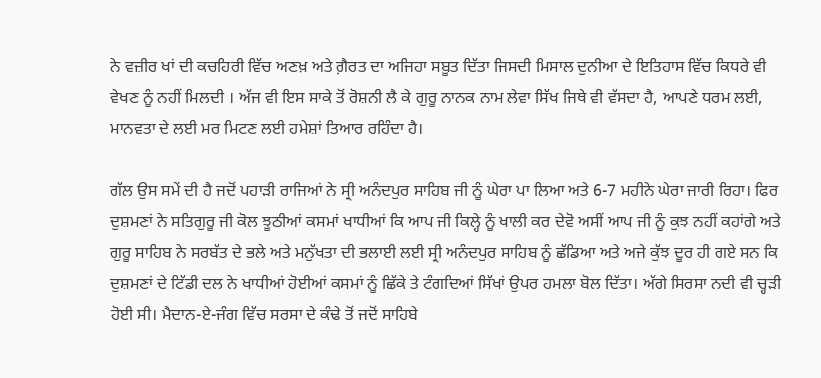ਨੇ ਵਜ਼ੀਰ ਖਾਂ ਦੀ ਕਚਹਿਰੀ ਵਿੱਚ ਅਣਖ਼ ਅਤੇ ਗ਼ੈਰਤ ਦਾ ਅਜਿਹਾ ਸਬੂਤ ਦਿੱਤਾ ਜਿਸਦੀ ਮਿਸਾਲ ਦੁਨੀਆ ਦੇ ਇਤਿਹਾਸ ਵਿੱਚ ਕਿਧਰੇ ਵੀ ਵੇਖਣ ਨੂੰ ਨਹੀਂ ਮਿਲਦੀ । ਅੱਜ ਵੀ ਇਸ ਸਾਕੇ ਤੋਂ ਰੋਸ਼ਨੀ ਲੈ ਕੇ ਗੁਰੂ ਨਾਨਕ ਨਾਮ ਲੇਵਾ ਸਿੱਖ ਜਿਥੇ ਵੀ ਵੱਸਦਾ ਹੈ, ਆਪਣੇ ਧਰਮ ਲਈ, ਮਾਨਵਤਾ ਦੇ ਲਈ ਮਰ ਮਿਟਣ ਲਈ ਹਮੇਸ਼ਾਂ ਤਿਆਰ ਰਹਿੰਦਾ ਹੈ।

ਗੱਲ ਉਸ ਸਮੇਂ ਦੀ ਹੈ ਜਦੋਂ ਪਹਾੜੀ ਰਾਜਿਆਂ ਨੇ ਸ੍ਰੀ ਅਨੰਦਪੁਰ ਸਾਹਿਬ ਜੀ ਨੂੰ ਘੇਰਾ ਪਾ ਲਿਆ ਅਤੇ 6-7 ਮਹੀਨੇ ਘੇਰਾ ਜਾਰੀ ਰਿਹਾ। ਫਿਰ ਦੁਸ਼ਮਣਾਂ ਨੇ ਸਤਿਗੁਰੂ ਜੀ ਕੋਲ ਝੂਠੀਆਂ ਕਸਮਾਂ ਖਾਧੀਆਂ ਕਿ ਆਪ ਜੀ ਕਿਲ੍ਹੇ ਨੂੰ ਖਾਲੀ ਕਰ ਦੇਵੋ ਅਸੀਂ ਆਪ ਜੀ ਨੂੰ ਕੁਝ ਨਹੀਂ ਕਹਾਂਗੇ ਅਤੇ ਗੁਰੂ ਸਾਹਿਬ ਨੇ ਸਰਬੱਤ ਦੇ ਭਲੇ ਅਤੇ ਮਨੁੱਖਤਾ ਦੀ ਭਲਾਈ ਲਈ ਸ੍ਰੀ ਅਨੰਦਪੁਰ ਸਾਹਿਬ ਨੂੰ ਛੱਡਿਆ ਅਤੇ ਅਜੇ ਕੁੱਝ ਦੂਰ ਹੀ ਗਏ ਸਨ ਕਿ ਦੁਸ਼ਮਣਾਂ ਦੇ ਟਿੱਡੀ ਦਲ ਨੇ ਖਾਧੀਆਂ ਹੋਈਆਂ ਕਸਮਾਂ ਨੂੰ ਛਿੱਕੇ ਤੇ ਟੰਗਦਿਆਂ ਸਿੱਖਾਂ ਉਪਰ ਹਮਲਾ ਬੋਲ ਦਿੱਤਾ। ਅੱਗੇ ਸਿਰਸਾ ਨਦੀ ਵੀ ਚ੍ਹੜੀ ਹੋਈ ਸੀ। ਮੈਦਾਨ-ਏ-ਜੰਗ ਵਿੱਚ ਸਰਸਾ ਦੇ ਕੰਢੇ ਤੋਂ ਜਦੋਂ ਸਾਹਿਬੇ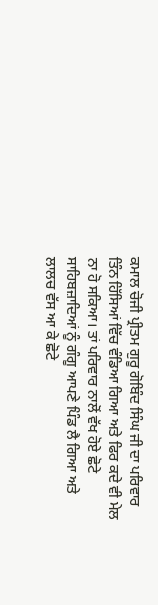ਕਮਾਲ ਚੋਜੀ ਪ੍ਰੀਤਮ ਗੁਰੂ ਗੋਬਿੰਦ ਸਿੰਘ ਜੀ ਦਾ ਪਰਿਵਾਰ ਤਿੰਨ ਹਿੱਸਿਆਂ ਵਿੱਚ ਵੰਡਿਆ ਗਿਆ ਅਤੇ ਫਿਰ ਕਦੇ ਵੀ ਮੇਲ ਨਾ ਹੋ ਸਕਿਆ। ਤਾਂ ਪਰਿਵਾਰ ਨਾਲੋਂ ਵੱਖ ਹੋਏ ਛੋਟੇ ਸਾਹਿਬਜ਼ਾਦਿਆਂ ਨੂੰ ਗੰਗੂ ਆਪਣੇ ਪਿੰਡ ਲੈ ਗਿਆ ਅਤੇ ਲਾਲਚ ਵੱਸ ਆ ਕੇ ਛੋਟੇ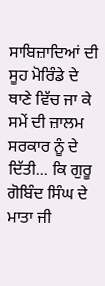ਸਾਬਿਜ਼ਾਦਿਆਂ ਦੀ ਸੂਹ ਮੋਰਿੰਡੇ ਦੇ ਥਾਣੇ ਵਿੱਚ ਜਾ ਕੇ ਸਮੇਂ ਦੀ ਜ਼ਾਲਮ ਸਰਕਾਰ ਨੂੰ ਦੇ ਦਿੱਤੀ... ਕਿ ਗੁਰੂ ਗੋਬਿੰਦ ਸਿੰਘ ਦੇ ਮਾਤਾ ਜੀ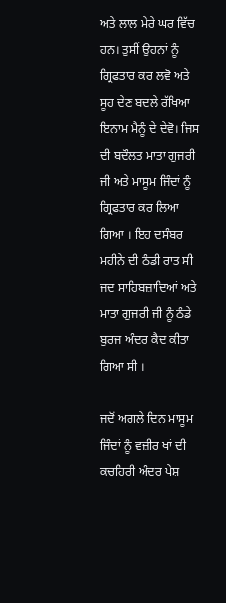ਅਤੇ ਲਾਲ ਮੇਰੇ ਘਰ ਵਿੱਚ ਹਨ। ਤੁਸੀਂ ਉਹਨਾਂ ਨੂੰ ਗ੍ਰਿਫਤਾਰ ਕਰ ਲਵੋ ਅਤੇ ਸੂਹ ਦੇਣ ਬਦਲੇ ਰੱਖਿਆ ਇਨਾਮ ਮੈਨੂੰ ਦੇ ਦੇਵੋ। ਜਿਸ ਦੀ ਬਦੌਲਤ ਮਾਤਾ ਗੁਜਰੀ ਜੀ ਅਤੇ ਮਾਸੂਮ ਜਿੰਦਾਂ ਨੂੰ ਗ੍ਰਿਫਤਾਰ ਕਰ ਲਿਆ ਗਿਆ । ਇਹ ਦਸੰਬਰ ਮਹੀਨੇ ਦੀ ਠੰਡੀ ਰਾਤ ਸੀ ਜਦ ਸਾਹਿਬਜ਼ਾਦਿਆਂ ਅਤੇ ਮਾਤਾ ਗੁਜਰੀ ਜੀ ਨੂੰ ਠੰਡੇ ਬੁਰਜ ਅੰਦਰ ਕੈਦ ਕੀਤਾ ਗਿਆ ਸੀ ।

ਜਦੋਂ ਅਗਲੇ ਦਿਨ ਮਾਸੂਮ ਜਿੰਦਾਂ ਨੂੰ ਵਜ਼ੀਰ ਖਾਂ ਦੀ ਕਚਹਿਰੀ ਅੰਦਰ ਪੇਸ਼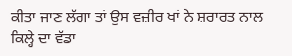ਕੀਤਾ ਜਾਣ ਲੱਗਾ ਤਾਂ ਉਸ ਵਜ਼ੀਰ ਖਾਂ ਨੇ ਸ਼ਰਾਰਤ ਨਾਲ ਕਿਲ੍ਹੇ ਦਾ ਵੱਡਾ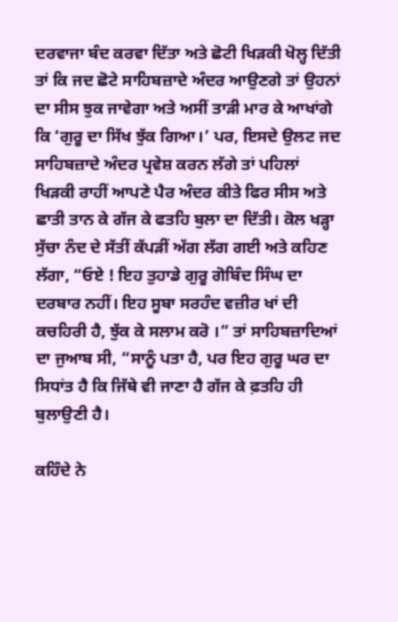ਦਰਵਾਜਾ ਬੰਦ ਕਰਵਾ ਦਿੱਤਾ ਅਤੇ ਛੋਟੀ ਖਿੜਕੀ ਖੋਲ੍ਹ ਦਿੱਤੀ ਤਾਂ ਕਿ ਜਦ ਛੋਟੇ ਸਾਹਿਬਜ਼ਾਦੇ ਅੰਦਰ ਆਉਣਗੇ ਤਾਂ ਉਹਨਾਂ ਦਾ ਸੀਸ ਝੁਕ ਜਾਵੇਗਾ ਅਤੇ ਅਸੀਂ ਤਾੜੀ ਮਾਰ ਕੇ ਆਖਾਂਗੇ ਕਿ ‘ਗੁਰੂ ਦਾ ਸਿੱਖ ਝੁੱਕ ਗਿਆ।’ ਪਰ, ਇਸਦੇ ਉਲਟ ਜਦ ਸਾਹਿਬਜ਼ਾਦੇ ਅੰਦਰ ਪ੍ਰਵੇਸ਼ ਕਰਨ ਲੱਗੇ ਤਾਂ ਪਹਿਲਾਂ ਖਿੜਕੀ ਰਾਹੀਂ ਆਪਣੇ ਪੈਰ ਅੰਦਰ ਕੀਤੇ ਫਿਰ ਸੀਸ ਅਤੇ ਛਾਤੀ ਤਾਨ ਕੇ ਗੱਜ ਕੇ ਫਤਹਿ ਬੁਲਾ ਦਾ ਦਿੱਤੀ। ਕੋਲ ਖੜ੍ਹਾ ਸੁੱਚਾ ਨੰਦ ਦੇ ਸੱਤੀਂ ਕੱਪੜੀਂ ਅੱਗ ਲੱਗ ਗਈ ਅਤੇ ਕਹਿਣ ਲੱਗਾ, “ਓਏ ! ਇਹ ਤੁਹਾਡੇ ਗੁਰੂ ਗੋਬਿੰਦ ਸਿੰਘ ਦਾ ਦਰਬਾਰ ਨਹੀਂ। ਇਹ ਸੂਬਾ ਸਰਹੰਦ ਵਜ਼ੀਰ ਖਾਂ ਦੀ ਕਚਹਿਰੀ ਹੈ, ਝੁੱਕ ਕੇ ਸਲਾਮ ਕਰੋ ।” ਤਾਂ ਸਾਹਿਬਜ਼ਾਦਿਆਂ ਦਾ ਜੁਆਬ ਸੀ, “ਸਾਨੂੰ ਪਤਾ ਹੈ, ਪਰ ਇਹ ਗੁਰੂ ਘਰ ਦਾ ਸਿਧਾਂਤ ਹੈ ਕਿ ਜਿੱਥੇ ਵੀ ਜਾਣਾ ਹੈ ਗੱਜ ਕੇ ਫ਼ਤਹਿ ਹੀ ਬੁਲਾਉਣੀ ਹੈ।

ਕਹਿੰਦੇ ਨੇ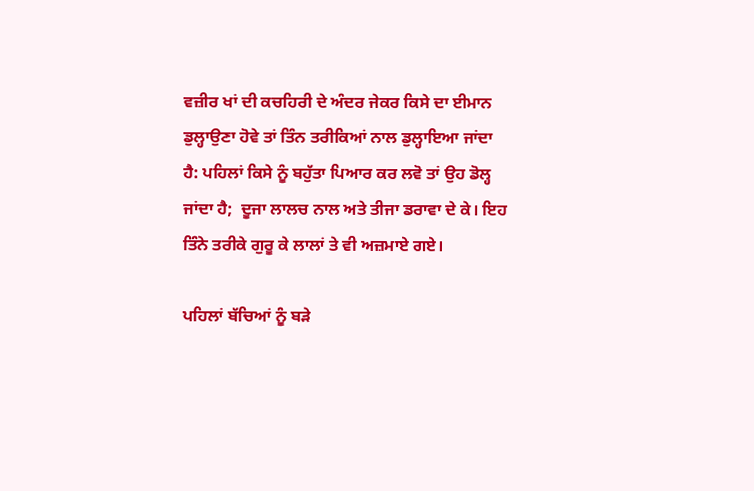ਵਜ਼ੀਰ ਖਾਂ ਦੀ ਕਚਹਿਰੀ ਦੇ ਅੰਦਰ ਜੇਕਰ ਕਿਸੇ ਦਾ ਈਮਾਨ ਡੁਲ੍ਹਾਉਣਾ ਹੋਵੇ ਤਾਂ ਤਿੰਨ ਤਰੀਕਿਆਂ ਨਾਲ ਡੁਲ੍ਹਾਇਆ ਜਾਂਦਾ ਹੈ: ਪਹਿਲਾਂ ਕਿਸੇ ਨੂੰ ਬਹੁੱਤਾ ਪਿਆਰ ਕਰ ਲਵੋ ਤਾਂ ਉਹ ਡੋਲ੍ਹ ਜਾਂਦਾ ਹੈ;  ਦੂਜਾ ਲਾਲਚ ਨਾਲ ਅਤੇ ਤੀਜਾ ਡਰਾਵਾ ਦੇ ਕੇ। ਇਹ ਤਿੰਨੇ ਤਰੀਕੇ ਗੁਰੂ ਕੇ ਲਾਲਾਂ ਤੇ ਵੀ ਅਜ਼ਮਾਏ ਗਏ।

ਪਹਿਲਾਂ ਬੱਚਿਆਂ ਨੂੰ ਬੜੇ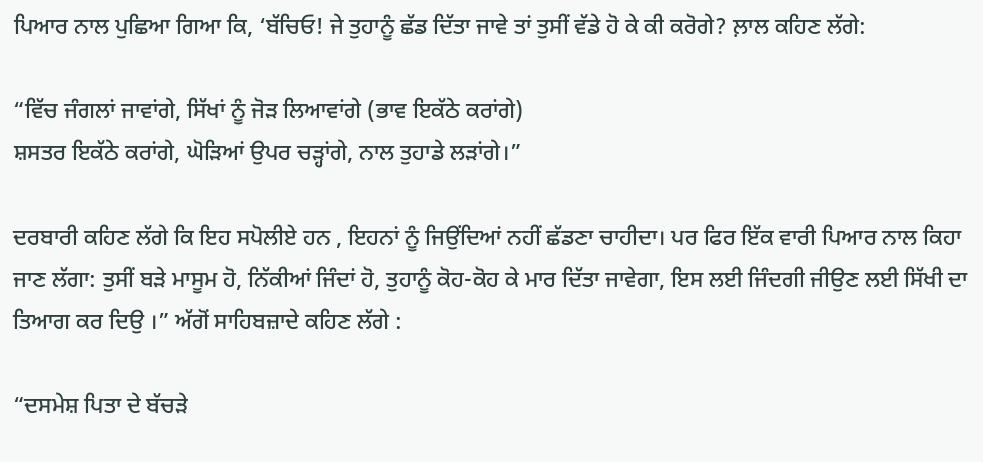ਪਿਆਰ ਨਾਲ ਪੁਛਿਆ ਗਿਆ ਕਿ, ‘ਬੱਚਿਓ! ਜੇ ਤੁਹਾਨੂੰ ਛੱਡ ਦਿੱਤਾ ਜਾਵੇ ਤਾਂ ਤੁਸੀਂ ਵੱਡੇ ਹੋ ਕੇ ਕੀ ਕਰੋਗੇ? ਲ਼ਾਲ ਕਹਿਣ ਲੱਗੇ:

“ਵਿੱਚ ਜੰਗਲਾਂ ਜਾਵਾਂਗੇ, ਸਿੱਖਾਂ ਨੂੰ ਜੋੜ ਲਿਆਵਾਂਗੇ (ਭਾਵ ਇਕੱਠੇ ਕਰਾਂਗੇ)
ਸ਼ਸਤਰ ਇਕੱਠੇ ਕਰਾਂਗੇ, ਘੋੜਿਆਂ ਉਪਰ ਚੜ੍ਹਾਂਗੇ, ਨਾਲ ਤੁਹਾਡੇ ਲੜਾਂਗੇ।”

ਦਰਬਾਰੀ ਕਹਿਣ ਲੱਗੇ ਕਿ ਇਹ ਸਪੋਲੀਏ ਹਨ , ਇਹਨਾਂ ਨੂੰ ਜਿਉਂਦਿਆਂ ਨਹੀਂ ਛੱਡਣਾ ਚਾਹੀਦਾ। ਪਰ ਫਿਰ ਇੱਕ ਵਾਰੀ ਪਿਆਰ ਨਾਲ ਕਿਹਾ ਜਾਣ ਲੱਗਾ: ਤੁਸੀਂ ਬੜੇ ਮਾਸੂਮ ਹੋ, ਨਿੱਕੀਆਂ ਜਿੰਦਾਂ ਹੋ, ਤੁਹਾਨੂੰ ਕੋਹ-ਕੋਹ ਕੇ ਮਾਰ ਦਿੱਤਾ ਜਾਵੇਗਾ, ਇਸ ਲਈ ਜਿੰਦਗੀ ਜੀਉਣ ਲਈ ਸਿੱਖੀ ਦਾ ਤਿਆਗ ਕਰ ਦਿਉ ।” ਅੱਗੋਂ ਸਾਹਿਬਜ਼ਾਦੇ ਕਹਿਣ ਲੱਗੇ :

“ਦਸਮੇਸ਼ ਪਿਤਾ ਦੇ ਬੱਚੜੇ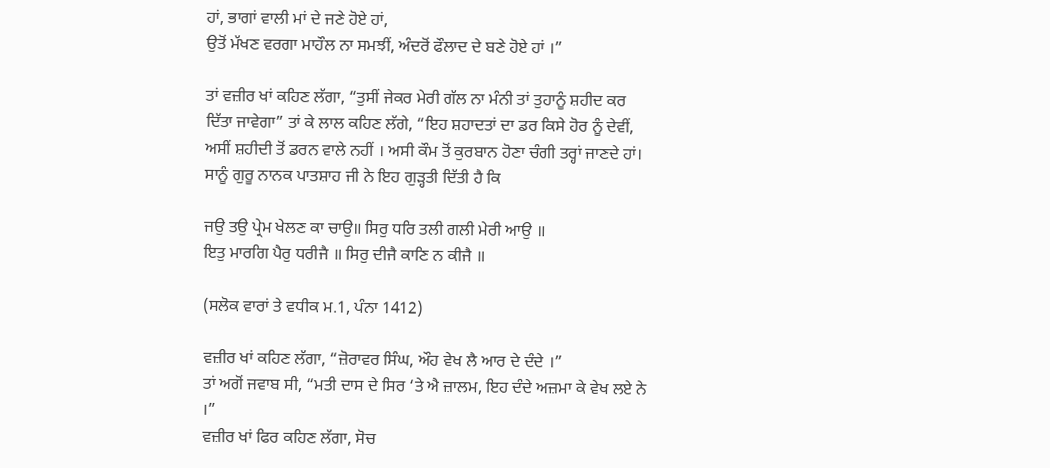ਹਾਂ, ਭਾਗਾਂ ਵਾਲੀ ਮਾਂ ਦੇ ਜਣੇ ਹੋਏ ਹਾਂ,
ਉਤੋਂ ਮੱਖਣ ਵਰਗਾ ਮਾਹੌਲ ਨਾ ਸਮਝੀਂ, ਅੰਦਰੋਂ ਫੌਲਾਦ ਦੇ ਬਣੇ ਹੋਏ ਹਾਂ ।”

ਤਾਂ ਵਜ਼ੀਰ ਖਾਂ ਕਹਿਣ ਲੱਗਾ, “ਤੁਸੀਂ ਜੇਕਰ ਮੇਰੀ ਗੱਲ ਨਾ ਮੰਨੀ ਤਾਂ ਤੁਹਾਨੂੰ ਸ਼ਹੀਦ ਕਰ ਦਿੱਤਾ ਜਾਵੇਗਾ” ਤਾਂ ਕੇ ਲਾਲ ਕਹਿਣ ਲੱਗੇ, “ਇਹ ਸ਼ਹਾਦਤਾਂ ਦਾ ਡਰ ਕਿਸੇ ਹੋਰ ਨੂੰ ਦੇਵੀਂ, ਅਸੀਂ ਸ਼ਹੀਦੀ ਤੋਂ ਡਰਨ ਵਾਲੇ ਨਹੀਂ । ਅਸੀ ਕੌਮ ਤੋਂ ਕੁਰਬਾਨ ਹੋਣਾ ਚੰਗੀ ਤਰ੍ਹਾਂ ਜਾਣਦੇ ਹਾਂ। ਸਾਨੂੰ ਗੁਰੂ ਨਾਨਕ ਪਾਤਸ਼ਾਹ ਜੀ ਨੇ ਇਹ ਗੁੜ੍ਹਤੀ ਦਿੱਤੀ ਹੈ ਕਿ

ਜਉ ਤਉ ਪ੍ਰੇਮ ਖੇਲਣ ਕਾ ਚਾਉ॥ ਸਿਰੁ ਧਰਿ ਤਲੀ ਗਲੀ ਮੇਰੀ ਆਉ ॥
ਇਤੁ ਮਾਰਗਿ ਪੈਰੁ ਧਰੀਜੈ ॥ ਸਿਰੁ ਦੀਜੈ ਕਾਣਿ ਨ ਕੀਜੈ ॥

(ਸਲੋਕ ਵਾਰਾਂ ਤੇ ਵਧੀਕ ਮ.1, ਪੰਨਾ 1412)

ਵਜ਼ੀਰ ਖਾਂ ਕਹਿਣ ਲੱਗਾ, “ਜ਼ੋਰਾਵਰ ਸਿੰਘ, ਔਹ ਵੇਖ ਲੈ ਆਰ ਦੇ ਦੰਦੇ ।”
ਤਾਂ ਅਗੋਂ ਜਵਾਬ ਸੀ, “ਮਤੀ ਦਾਸ ਦੇ ਸਿਰ ‘ਤੇ ਐ ਜ਼ਾਲਮ, ਇਹ ਦੰਦੇ ਅਜ਼ਮਾ ਕੇ ਵੇਖ ਲਏ ਨੇ ।”
ਵਜ਼ੀਰ ਖਾਂ ਫਿਰ ਕਹਿਣ ਲੱਗਾ, ਸੋਚ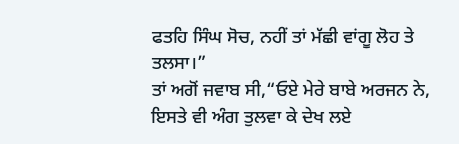ਫਤਹਿ ਸਿੰਘ ਸੋਚ, ਨਹੀਂ ਤਾਂ ਮੱਛੀ ਵਾਂਗੂ ਲੋਹ ਤੇ ਤਲਸਾ।”
ਤਾਂ ਅਗੋਂ ਜਵਾਬ ਸੀ,“ਓਏ ਮੇਰੇ ਬਾਬੇ ਅਰਜਨ ਨੇ, ਇਸਤੇ ਵੀ ਅੰਗ ਤੁਲਵਾ ਕੇ ਦੇਖ ਲਏ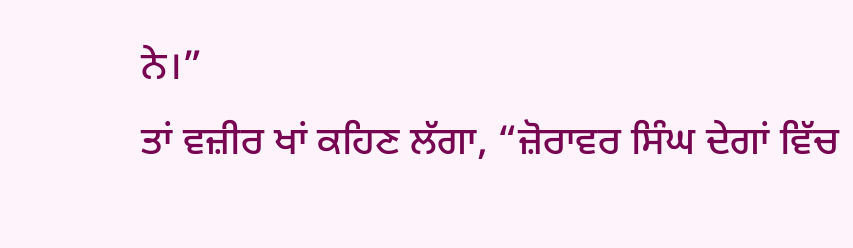ਨੇ।”
ਤਾਂ ਵਜ਼ੀਰ ਖਾਂ ਕਹਿਣ ਲੱਗਾ, “ਜ਼ੋਰਾਵਰ ਸਿੰਘ ਦੇਗਾਂ ਵਿੱਚ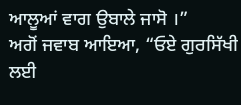ਆਲੂਆਂ ਵਾਗ ਉਬਾਲੇ ਜਾਸੋ ।”
ਅਗੋਂ ਜਵਾਬ ਆਇਆ, “ਓਏ ਗੁਰਸਿੱਖੀ ਲਈ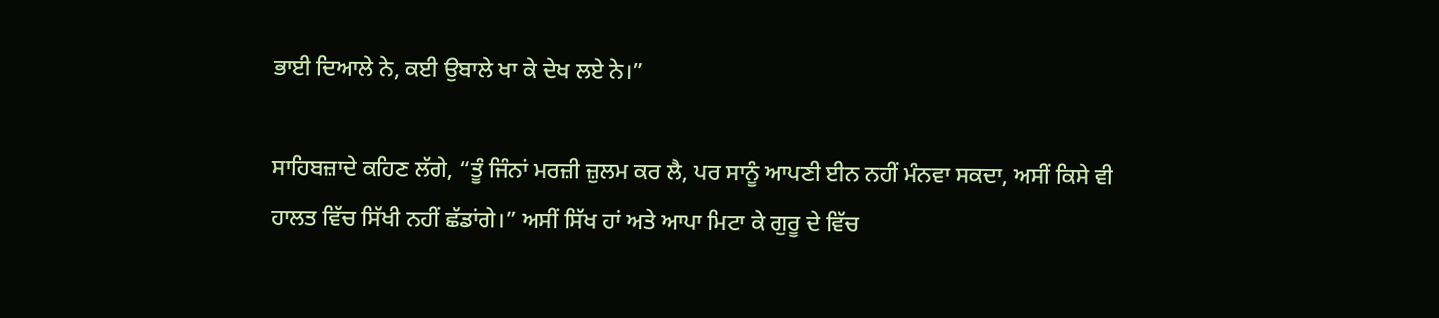ਭਾਈ ਦਿਆਲੇ ਨੇ, ਕਈ ਉਬਾਲੇ ਖਾ ਕੇ ਦੇਖ ਲਏ ਨੇ।”

ਸਾਹਿਬਜ਼ਾਦੇ ਕਹਿਣ ਲੱਗੇ, “ਤੂੰ ਜਿੰਨਾਂ ਮਰਜ਼ੀ ਜ਼ੁਲਮ ਕਰ ਲੈ, ਪਰ ਸਾਨੂੰ ਆਪਣੀ ਈਨ ਨਹੀਂ ਮੰਨਵਾ ਸਕਦਾ, ਅਸੀਂ ਕਿਸੇ ਵੀ ਹਾਲਤ ਵਿੱਚ ਸਿੱਖੀ ਨਹੀਂ ਛੱਡਾਂਗੇ।” ਅਸੀਂ ਸਿੱਖ ਹਾਂ ਅਤੇ ਆਪਾ ਮਿਟਾ ਕੇ ਗੁਰੂ ਦੇ ਵਿੱਚ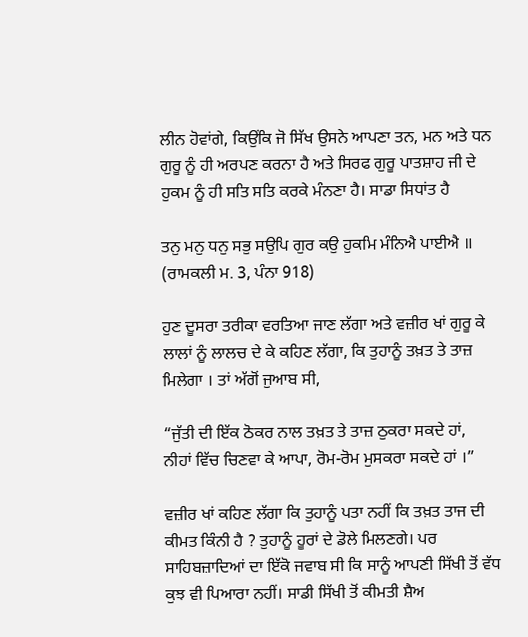ਲੀਨ ਹੋਵਾਂਗੇ, ਕਿਉਂਕਿ ਜੋ ਸਿੱਖ ਉਸਨੇ ਆਪਣਾ ਤਨ, ਮਨ ਅਤੇ ਧਨ ਗੁਰੂ ਨੂੰ ਹੀ ਅਰਪਣ ਕਰਨਾ ਹੈ ਅਤੇ ਸਿਰਫ ਗੁਰੂ ਪਾਤਸ਼ਾਹ ਜੀ ਦੇ ਹੁਕਮ ਨੂੰ ਹੀ ਸਤਿ ਸਤਿ ਕਰਕੇ ਮੰਨਣਾ ਹੈ। ਸਾਡਾ ਸਿਧਾਂਤ ਹੈ

ਤਨੁ ਮਨੁ ਧਨੁ ਸਭੁ ਸਉਪਿ ਗੁਰ ਕਉ ਹੁਕਮਿ ਮੰਨਿਐ ਪਾਈਐ ॥
(ਰਾਮਕਲੀ ਮ. 3, ਪੰਨਾ 918)

ਹੁਣ ਦੂਸਰਾ ਤਰੀਕਾ ਵਰਤਿਆ ਜਾਣ ਲੱਗਾ ਅਤੇ ਵਜ਼ੀਰ ਖਾਂ ਗੁਰੂ ਕੇ ਲਾਲਾਂ ਨੂੰ ਲਾਲਚ ਦੇ ਕੇ ਕਹਿਣ ਲੱਗਾ, ਕਿ ਤੁਹਾਨੂੰ ਤਖ਼ਤ ਤੇ ਤਾਜ਼ ਮਿਲੇਗਾ । ਤਾਂ ਅੱਗੋਂ ਜੁਆਬ ਸੀ,

“ਜੁੱਤੀ ਦੀ ਇੱਕ ਠੋਕਰ ਨਾਲ ਤਖ਼ਤ ਤੇ ਤਾਜ਼ ਠੁਕਰਾ ਸਕਦੇ ਹਾਂ,
ਨੀਹਾਂ ਵਿੱਚ ਚਿਣਵਾ ਕੇ ਆਪਾ, ਰੋਮ-ਰੋਮ ਮੁਸਕਰਾ ਸਕਦੇ ਹਾਂ ।”

ਵਜ਼ੀਰ ਖਾਂ ਕਹਿਣ ਲੱਗਾ ਕਿ ਤੁਹਾਨੂੰ ਪਤਾ ਨਹੀਂ ਕਿ ਤਖ਼ਤ ਤਾਜ ਦੀ ਕੀਮਤ ਕਿੰਨੀ ਹੈ ? ਤੁਹਾਨੂੰ ਹੂਰਾਂ ਦੇ ਡੋਲੇ ਮਿਲਣਗੇ। ਪਰ ਸਾਹਿਬਜ਼ਾਦਿਆਂ ਦਾ ਇੱਕੋ ਜਵਾਬ ਸੀ ਕਿ ਸਾਨੂੰ ਆਪਣੀ ਸਿੱਖੀ ਤੋਂ ਵੱਧ ਕੁਝ ਵੀ ਪਿਆਰਾ ਨਹੀਂ। ਸਾਡੀ ਸਿੱਖੀ ਤੋਂ ਕੀਮਤੀ ਸ਼ੈਅ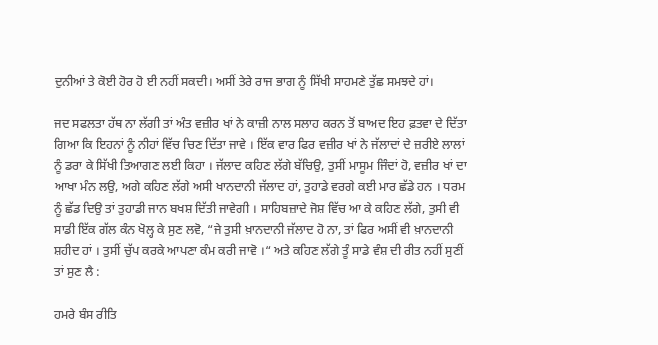ਦੁਨੀਆਂ ਤੇ ਕੋਈ ਹੋਰ ਹੋ ਈ ਨਹੀਂ ਸਕਦੀ। ਅਸੀਂ ਤੇਰੇ ਰਾਜ ਭਾਗ ਨੂੰ ਸਿੱਖੀ ਸਾਹਮਣੇ ਤੁੱਛ ਸਮਝਦੇ ਹਾਂ।

ਜਦ ਸਫਲਤਾ ਹੱਥ ਨਾ ਲੱਗੀ ਤਾਂ ਅੰਤ ਵਜ਼ੀਰ ਖਾਂ ਨੇ ਕਾਜ਼ੀ ਨਾਲ ਸਲਾਹ ਕਰਨ ਤੋਂ ਬਾਅਦ ਇਹ ਫ਼ਤਵਾ ਦੇ ਦਿੱਤਾ ਗਿਆ ਕਿ ਇਹਨਾਂ ਨੂੰ ਨੀਹਾਂ ਵਿੱਚ ਚਿਣ ਦਿੱਤਾ ਜਾਵੇ । ਇੱਕ ਵਾਰ ਫਿਰ ਵਜ਼ੀਰ ਖਾਂ ਨੇ ਜੱਲਾਦਾਂ ਦੇ ਜ਼ਰੀਏ ਲਾਲਾਂ ਨੂੰ ਡਰਾ ਕੇ ਸਿੱਖੀ ਤਿਆਗਣ ਲਈ ਕਿਹਾ । ਜੱਲਾਦ ਕਹਿਣ ਲੱਗੇ ਬੱਚਿਉ, ਤੁਸੀਂ ਮਾਸੂਮ ਜਿੰਦਾਂ ਹੋ, ਵਜ਼ੀਰ ਖਾਂ ਦਾ ਆਖਾ ਮੰਨ ਲਉ, ਅਗੇ ਕਹਿਣ ਲੱਗੇ ਅਸੀ ਖਾਨਦਾਨੀ ਜੱਲਾਦ ਹਾਂ, ਤੁਹਾਡੇ ਵਰਗੇ ਕਈ ਮਾਰ ਛੱਡੇ ਹਨ । ਧਰਮ ਨੂੰ ਛੱਡ ਦਿਉ ਤਾਂ ਤੁਹਾਡੀ ਜਾਨ ਬਖਸ਼ ਦਿੱਤੀ ਜਾਵੇਗੀ । ਸਾਹਿਬਜ਼ਾਦੇ ਜੋਸ਼ ਵਿੱਚ ਆ ਕੇ ਕਹਿਣ ਲੱਗੇ, ਤੁਸੀ ਵੀ ਸਾਡੀ ਇੱਕ ਗੱਲ ਕੰਨ ਖੋਲ੍ਹ ਕੇ ਸੁਣ ਲਵੋ, “ਜੇ ਤੁਸੀ ਖ਼ਾਨਦਾਨੀ ਜੱਲਾਦ ਹੋ ਨਾ, ਤਾਂ ਫਿਰ ਅਸੀਂ ਵੀ ਖ਼ਾਨਦਾਨੀ ਸ਼ਹੀਦ ਹਾਂ । ਤੁਸੀਂ ਚੁੱਪ ਕਰਕੇ ਆਪਣਾ ਕੰਮ ਕਰੀ ਜਾਵੋ ।“ ਅਤੇ ਕਹਿਣ ਲੱਗੇ ਤੂੰ ਸਾਡੇ ਵੰਸ਼ ਦੀ ਰੀਤ ਨਹੀਂ ਸੁਣੀਂ ਤਾਂ ਸੁਣ ਲੈ :

ਹਮਰੇ ਬੰਸ ਰੀਤਿ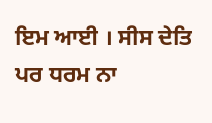ਇਮ ਆਈ । ਸੀਸ ਦੇਤਿ ਪਰ ਧਰਮ ਨਾ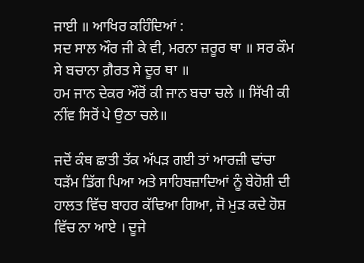ਜਾਈ ॥ ਆਖਿਰ ਕਹਿੰਦਿਆਂ :
ਸਦ ਸਾਲ ਔਰ ਜੀ ਕੇ ਵੀ, ਮਰਨਾ ਜ਼ਰੂਰ ਥਾ ॥ ਸਰ ਕੌਮ ਸੇ ਬਚਾਨਾ ਗ਼ੈਰਤ ਸੇ ਦੂਰ ਥਾ ॥
ਹਮ ਜਾਨ ਦੇਕਰ ਔਰੋਂ ਕੀ ਜਾਨ ਬਚਾ ਚਲੇ ॥ ਸਿੱਖੀ ਕੀ ਨੀਂਵ ਸਿਰੋਂ ਪੇ ਉਠਾ ਚਲੇ॥

ਜਦੋਂ ਕੰਥ ਛਾਤੀ ਤੱਕ ਅੱਪੜ ਗਈ ਤਾਂ ਆਰਜ਼ੀ ਢਾਂਚਾ ਧੜੱਮ ਡਿੱਗ ਪਿਆ ਅਤੇ ਸਾਹਿਬਜ਼ਾਦਿਆਂ ਨੂੰ ਬੇਹੋਸ਼ੀ ਦੀ ਹਾਲਤ ਵਿੱਚ ਬਾਹਰ ਕੱਢਿਆ ਗਿਆ, ਜੋ ਮੁੜ ਕਦੇ ਹੋਸ਼ ਵਿੱਚ ਨਾ ਆਏ । ਦੂਜੇ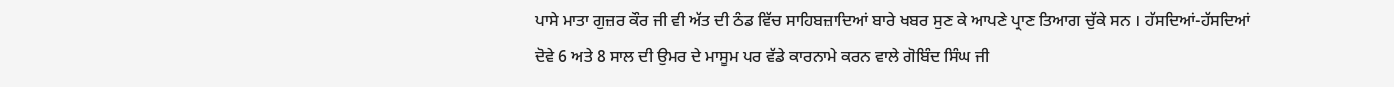ਪਾਸੇ ਮਾਤਾ ਗੁਜ਼ਰ ਕੌਰ ਜੀ ਵੀ ਅੱਤ ਦੀ ਠੰਡ ਵਿੱਚ ਸਾਹਿਬਜ਼ਾਦਿਆਂ ਬਾਰੇ ਖਬਰ ਸੁਣ ਕੇ ਆਪਣੇ ਪ੍ਰਾਣ ਤਿਆਗ ਚੁੱਕੇ ਸਨ । ਹੱਸਦਿਆਂ-ਹੱਸਦਿਆਂ ਦੋਵੇ 6 ਅਤੇ 8 ਸਾਲ ਦੀ ਉਮਰ ਦੇ ਮਾਸੂਮ ਪਰ ਵੱਡੇ ਕਾਰਨਾਮੇ ਕਰਨ ਵਾਲੇ ਗੋਬਿੰਦ ਸਿੰਘ ਜੀ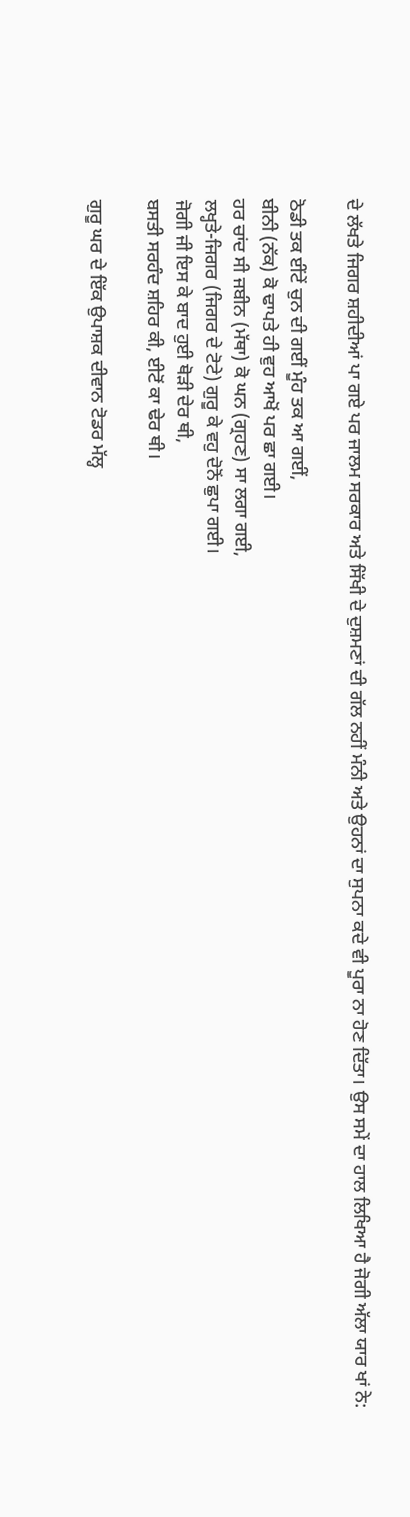ਦੇ ਲੱਖਤੇ ਜਿਗਰ ਸ਼ਹੀਦੀਆਂ ਪਾ ਗਏ ਪਰ ਜਾਲਮ ਸਰਕਾਰ ਅਤੇ ਸਿੱਖੀ ਦੇ ਦੁਸ਼ਮਣਾਂ ਦੀ ਗੱਲ ਨਹੀਂ ਮੰਨੀ ਅਤੇ ਉਹਨਾਂ ਦਾ ਸੁਪਨਾ ਕਦੇ ਵੀ ਪੂਰਾ ਨਾ ਹੋਣ ਦਿੱਤਾ। ਉਸ ਸਮੇਂ ਦਾ ਹਾਲ ਲਿਖਿਆ ਹੈ ਜੋਗੀ ਅੱਲਾ ਯਾਰ ਖਾਂ ਨੇ:

ਠੋਡੀ ਤਕ ਈਂਟੇਂ ਚੁਨ ਦੀ ਗਈਂ ਮੂੰਹ ਤਕ ਆ ਗਈਂ,
ਬੀਨੀ (ਨੱਕ) ਕੋ ਢਾਪਤੇ ਹੀ ਵੁਹ ਆਖੋਂ ਪਰ ਛਾ ਗਈ।
ਹਰ ਚਾਂਦ ਸੀ ਜਬੀਨ (ਮੱਥਾ) ਕੋ ਘਨ (ਗ੍ਰਹਣ) ਸਾ ਲਗਾ ਗਈ,
ਲਖ੍ਹਤੇ-ਜਿਗਰ (ਜਿਗਰ ਦੇ ਟੋਟੇ) ਗੁਰੂ ਕੇ ਵਹੁ ਦੋਨੋਂ ਛੁਪਾ ਗਈ।
ਜੋਗੀ ਜੀ ਇਸ ਕੇ ਬਾਦ ਹੁਈ ਥੋੜੀ ਦੇਰ ਥੀ,
ਬਸਤੀ ਸਰਹੰਦ ਸ਼ਹਿਰ ਕੀ, ਈਟੋਂ ਕਾ ਢੇਰ ਥੀ।

ਗੁਰੂ ਘਰ ਦੇ ਇੱਕ ਉਪਾਸ਼ਕ ਦੀਵਾਨ ਟੋਡਰ ਮੱਲ੍ਹ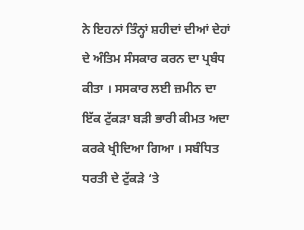ਨੇ ਇਹਨਾਂ ਤਿੰਨ੍ਹਾਂ ਸ਼ਹੀਦਾਂ ਦੀਆਂ ਦੇਹਾਂ ਦੇ ਅੰਤਿਮ ਸੰਸਕਾਰ ਕਰਨ ਦਾ ਪ੍ਰਬੰਧ ਕੀਤਾ । ਸਸਕਾਰ ਲਈ ਜ਼ਮੀਨ ਦਾ ਇੱਕ ਟੁੱਕੜਾ ਬੜੀ ਭਾਰੀ ਕੀਮਤ ਅਦਾ ਕਰਕੇ ਖ੍ਰੀਦਿਆ ਗਿਆ । ਸਬੰਧਿਤ ਧਰਤੀ ਦੇ ਟੁੱਕੜੇ ‘ਤੇ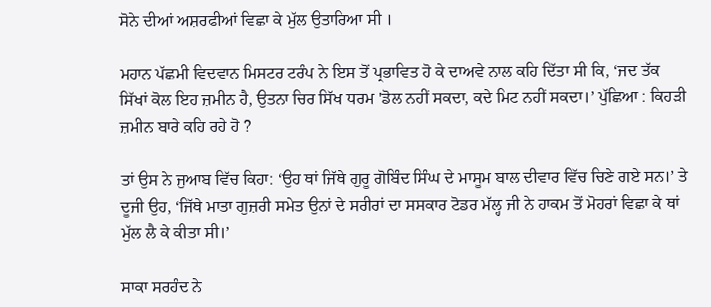ਸੋਨੇ ਦੀਆਂ ਅਸ਼ਰਫੀਆਂ ਵਿਛਾ ਕੇ ਮੁੱਲ ਉਤਾਰਿਆ ਸੀ ।

ਮਹਾਨ ਪੱਛਮੀ ਵਿਦਵਾਨ ਮਿਸਟਰ ਟਰੰਪ ਨੇ ਇਸ ਤੋਂ ਪ੍ਰਭਾਵਿਤ ਹੋ ਕੇ ਦਾਅਵੇ ਨਾਲ ਕਹਿ ਦਿੱਤਾ ਸੀ ਕਿ, ‘ਜਦ ਤੱਕ ਸਿੱਖਾਂ ਕੋਲ ਇਹ ਜ਼ਮੀਨ ਹੈ, ਉਤਨਾ ਚਿਰ ਸਿੱਖ ਧਰਮ 'ਡੋਲ ਨਹੀਂ ਸਕਦਾ, ਕਦੇ ਮਿਟ ਨਹੀਂ ਸਕਦਾ।’ ਪੁੱਛਿਆ : ਕਿਹੜੀ ਜ਼ਮੀਨ ਬਾਰੇ ਕਹਿ ਰਹੇ ਹੋ ?

ਤਾਂ ਉਸ ਨੇ ਜੁਆਬ ਵਿੱਚ ਕਿਹਾ: ‘ਉਹ ਥਾਂ ਜਿੱਥੇ ਗੁਰੂ ਗੋਬਿੰਦ ਸਿੰਘ ਦੇ ਮਾਸੂਮ ਬਾਲ ਦੀਵਾਰ ਵਿੱਚ ਚਿਣੇ ਗਏ ਸਨ।’ ਤੇ ਦੂਜੀ ਉਹ, ‘ਜਿੱਥੇ ਮਾਤਾ ਗੁਜ਼ਰੀ ਸਮੇਤ ਉਨਾਂ ਦੇ ਸਰੀਰਾਂ ਦਾ ਸਸਕਾਰ ਟੋਡਰ ਮੱਲ੍ਹ ਜੀ ਨੇ ਹਾਕਮ ਤੋਂ ਮੋਹਰਾਂ ਵਿਛਾ ਕੇ ਥਾਂ ਮੁੱਲ ਲੈ ਕੇ ਕੀਤਾ ਸੀ।’

ਸਾਕਾ ਸਰਹੰਦ ਨੇ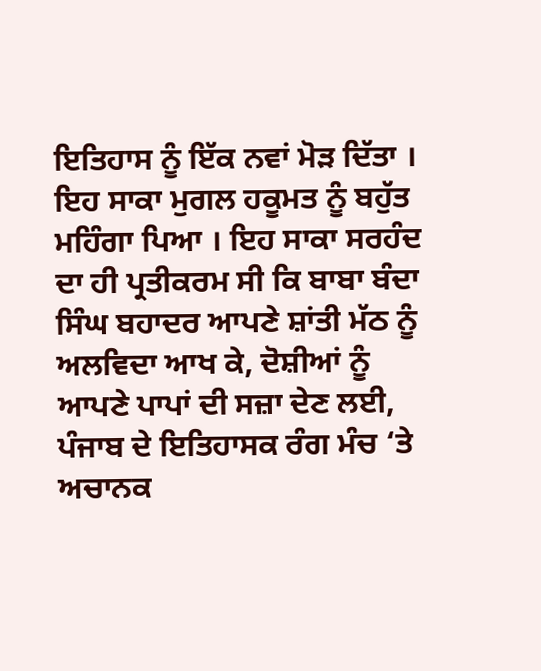ਇਤਿਹਾਸ ਨੂੰ ਇੱਕ ਨਵਾਂ ਮੋੜ ਦਿੱਤਾ । ਇਹ ਸਾਕਾ ਮੁਗਲ ਹਕੂਮਤ ਨੂੰ ਬਹੁੱਤ ਮਹਿੰਗਾ ਪਿਆ । ਇਹ ਸਾਕਾ ਸਰਹੰਦ ਦਾ ਹੀ ਪ੍ਰਤੀਕਰਮ ਸੀ ਕਿ ਬਾਬਾ ਬੰਦਾ ਸਿੰਘ ਬਹਾਦਰ ਆਪਣੇ ਸ਼ਾਂਤੀ ਮੱਠ ਨੂੰ ਅਲਵਿਦਾ ਆਖ ਕੇ, ਦੋਸ਼ੀਆਂ ਨੂੰ ਆਪਣੇ ਪਾਪਾਂ ਦੀ ਸਜ਼ਾ ਦੇਣ ਲਈ, ਪੰਜਾਬ ਦੇ ਇਤਿਹਾਸਕ ਰੰਗ ਮੰਚ ‘ਤੇ ਅਚਾਨਕ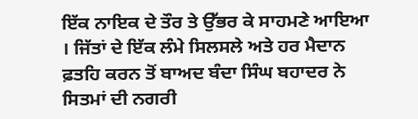ਇੱਕ ਨਾਇਕ ਦੇ ਤੌਰ ਤੇ ਉੱਭਰ ਕੇ ਸਾਹਮਣੇ ਆਇਆ । ਜਿੱਤਾਂ ਦੇ ਇੱਕ ਲੰਮੇ ਸਿਲਸਲੇ ਅਤੇ ਹਰ ਮੈਦਾਨ ਫ਼ਤਹਿ ਕਰਨ ਤੋਂ ਬਾਅਦ ਬੰਦਾ ਸਿੰਘ ਬਹਾਦਰ ਨੇ ਸਿਤਮਾਂ ਦੀ ਨਗਰੀ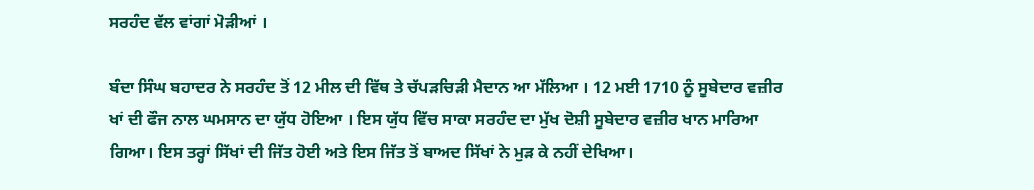ਸਰਹੰਦ ਵੱਲ ਵਾਂਗਾਂ ਮੋੜੀਆਂ ।

ਬੰਦਾ ਸਿੰਘ ਬਹਾਦਰ ਨੇ ਸਰਹੰਦ ਤੋਂ 12 ਮੀਲ ਦੀ ਵਿੱਥ ਤੇ ਚੱਪੜਚਿੜੀ ਮੈਦਾਨ ਆ ਮੱਲਿਆ । 12 ਮਈ 1710 ਨੂੰ ਸੂਬੇਦਾਰ ਵਜ਼ੀਰ ਖਾਂ ਦੀ ਫੌਜ ਨਾਲ ਘਮਸਾਨ ਦਾ ਯੁੱਧ ਹੋਇਆ । ਇਸ ਯੁੱਧ ਵਿੱਚ ਸਾਕਾ ਸਰਹੰਦ ਦਾ ਮੁੱਖ ਦੋਸ਼ੀ ਸੂਬੇਦਾਰ ਵਜ਼ੀਰ ਖਾਨ ਮਾਰਿਆ ਗਿਆ। ਇਸ ਤਰ੍ਹਾਂ ਸਿੱਖਾਂ ਦੀ ਜਿੱਤ ਹੋਈ ਅਤੇ ਇਸ ਜਿੱਤ ਤੋਂ ਬਾਅਦ ਸਿੱਖਾਂ ਨੇ ਮੁੜ ਕੇ ਨਹੀਂ ਦੇਖਿਆ।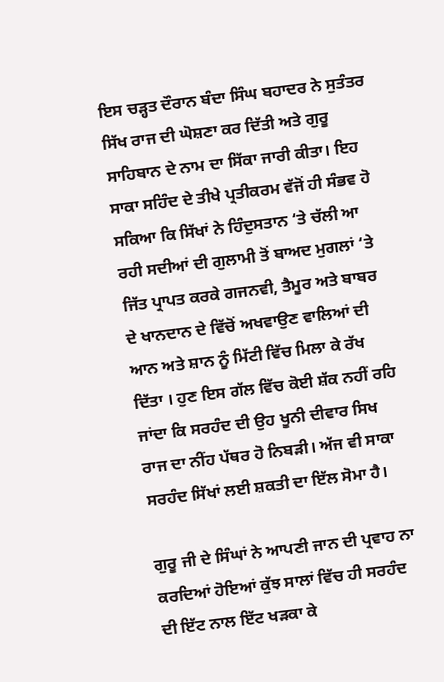ਇਸ ਚੜ੍ਹਤ ਦੌਰਾਨ ਬੰਦਾ ਸਿੰਘ ਬਹਾਦਰ ਨੇ ਸੁਤੰਤਰ ਸਿੱਖ ਰਾਜ ਦੀ ਘੋਸ਼ਣਾ ਕਰ ਦਿੱਤੀ ਅਤੇ ਗੁਰੂ ਸਾਹਿਬਾਨ ਦੇ ਨਾਮ ਦਾ ਸਿੱਕਾ ਜਾਰੀ ਕੀਤਾ। ਇਹ ਸਾਕਾ ਸਹਿੰਦ ਦੇ ਤੀਖੇ ਪ੍ਰਤੀਕਰਮ ਵੱਜੋਂ ਹੀ ਸੰਭਵ ਹੋ ਸਕਿਆ ਕਿ ਸਿੱਖਾਂ ਨੇ ਹਿੰਦੁਸਤਾਨ ‘ਤੇ ਚੱਲੀ ਆ ਰਹੀ ਸਦੀਆਂ ਦੀ ਗੁਲਾਮੀ ਤੋਂ ਬਾਅਦ ਮੁਗਲਾਂ ‘ਤੇ ਜਿੱਤ ਪ੍ਰਾਪਤ ਕਰਕੇ ਗਜਨਵੀ, ਤੈਮੂਰ ਅਤੇ ਬਾਬਰ ਦੇ ਖਾਨਦਾਨ ਦੇ ਵਿੱਚੋਂ ਅਖਵਾਉਣ ਵਾਲਿਆਂ ਦੀ ਆਨ ਅਤੇ ਸ਼ਾਨ ਨੂੰ ਮਿੱਟੀ ਵਿੱਚ ਮਿਲਾ ਕੇ ਰੱਖ ਦਿੱਤਾ । ਹੁਣ ਇਸ ਗੱਲ ਵਿੱਚ ਕੋਈ ਸ਼ੱਕ ਨਹੀਂ ਰਹਿ ਜਾਂਦਾ ਕਿ ਸਰਹੰਦ ਦੀ ਉਹ ਖੂਨੀ ਦੀਵਾਰ ਸਿਖ ਰਾਜ ਦਾ ਨੀਂਹ ਪੱਥਰ ਹੋ ਨਿਬੜੀ। ਅੱਜ ਵੀ ਸਾਕਾ ਸਰਹੰਦ ਸਿੱਖਾਂ ਲਈ ਸ਼ਕਤੀ ਦਾ ਇੱਲ ਸੋਮਾ ਹੈ।

ਗੁਰੂ ਜੀ ਦੇ ਸਿੰਘਾਂ ਨੇ ਆਪਣੀ ਜਾਨ ਦੀ ਪ੍ਰਵਾਹ ਨਾ ਕਰਦਿਆਂ ਹੋਇਆਂ ਕੁੱਝ ਸਾਲਾਂ ਵਿੱਚ ਹੀ ਸਰਹੰਦ ਦੀ ਇੱਟ ਨਾਲ ਇੱਟ ਖੜਕਾ ਕੇ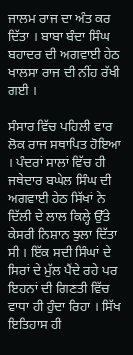ਜਾਲਮ ਰਾਜ ਦਾ ਅੰਤ ਕਰ ਦਿੱਤਾ । ਬਾਬਾ ਬੰਦਾ ਸਿੰਘ ਬਹਾਦਰ ਦੀ ਅਗਵਾਈ ਹੇਠ ਖਾਲਸਾ ਰਾਜ ਦੀ ਨੀਂਹ ਰੱਖੀ ਗਈ ।

ਸੰਸਾਰ ਵਿੱਚ ਪਹਿਲੀ ਵਾਰ ਲੋਕ ਰਾਜ ਸਥਾਪਿਤ ਹੋਇਆ । ਪੰਦਰਾਂ ਸਾਲਾਂ ਵਿੱਚ ਹੀ ਜਥੇਦਾਰ ਬਘੇਲ ਸਿੰਘ ਦੀ ਅਗਵਾਈ ਹੇਠ ਸਿੱਖਾਂ ਨੇ ਦਿੱਲੀ ਦੇ ਲਾਲ ਕਿਲ੍ਹੇ ਉੱਤੇ ਕੇਸਰੀ ਨਿਸ਼ਾਨ ਝੁਲਾ ਦਿੱਤਾ ਸੀ । ਇੱਕ ਸਦੀ ਸਿੰਘਾਂ ਦੇ ਸਿਰਾਂ ਦੇ ਮੁੱਲ ਪੈਂਦੇ ਰਹੇ ਪਰ ਇਹਨਾਂ ਦੀ ਗਿਣਤੀ ਵਿੱਚ ਵਾਧਾ ਹੀ ਹੁੰਦਾ ਰਿਹਾ । ਸਿੱਖ ਇਤਿਹਾਸ ਹੀ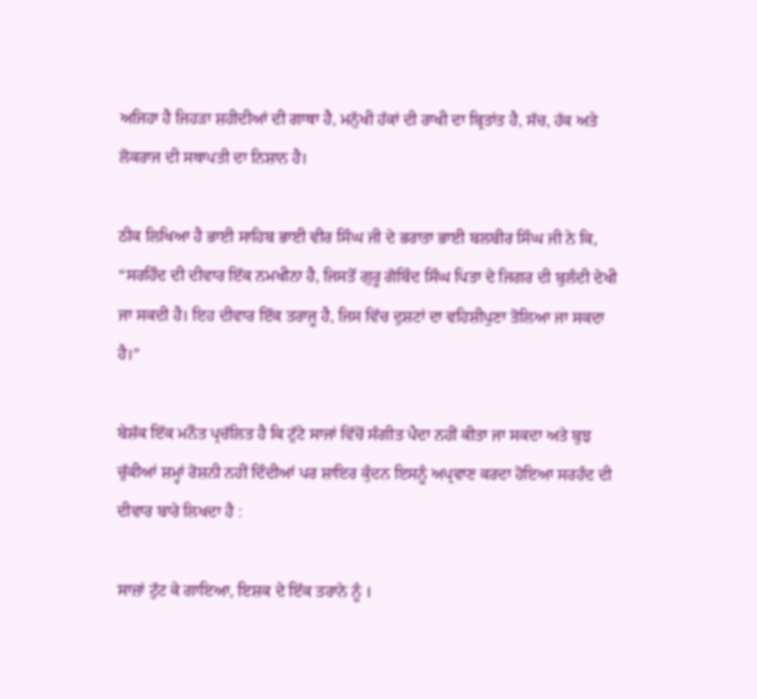ਅਜਿਹਾ ਹੈ ਜਿਹੜਾ ਸ਼ਹੀਦੀਆਂ ਦੀ ਗਾਥਾ ਹੈ, ਮਨੁੱਖੀ ਹੱਕਾਂ ਦੀ ਰਾਖੀ ਦਾ ਬ੍ਰਿਤਾਂਤ ਹੈ, ਸੱਚ, ਹੱਕ ਅਤੇ ਲੋਕਰਾਜ ਦੀ ਸਥਾਪਤੀ ਦਾ ਨਿਸ਼ਾਨ ਹੈ।

ਠੀਕ ਲਿਖਿਆ ਹੈ ਭਾਈ ਸਾਹਿਬ ਭਾਈ ਵੀਰ ਸਿੰਘ ਜੀ ਦੇ ਭਰਾਤਾ ਭਾਈ ਬਲਬੀਰ ਸਿੰਘ ਜੀ ਨੇ ਕਿ, “ਸਰਹਿੰਦ ਦੀ ਦੀਵਾਰ ਇੱਕ ਨਮਖੀਨਾ ਹੈ, ਜਿਸਤੋਂ ਗੁਰੂ ਗੋਬਿੰਦ ਸਿੰਘ ਪਿਤਾ ਦੇ ਜਿਗਰ ਦੀ ਬੁਲੰਦੀ ਦੇਖੀ ਜਾ ਸਕਦੀ ਹੈ। ਇਹ ਦੀਵਾਰ ਇੱਕ ਤਰਾਜੂ ਹੈ, ਜਿਸ ਵਿੱਚ ਦੁਸ਼ਟਾਂ ਦਾ ਵਹਿਸ਼ੀਪੁਣਾ ਤੋਲਿਆ ਜਾ ਸਕਦਾ ਹੈ।”

ਬੇਸ਼ੱਕ ਇੱਕ ਮਨੌਤ ਪ੍ਰਚੱਲਿਤ ਹੈ ਕਿ ਟੁੱਟੇ ਸਾਜਾਂ ਵਿੱਚੋਂ ਸੰਗੀਤ ਪੈਦਾ ਨਹੀਂ ਕੀਤਾ ਜਾ ਸਕਦਾ ਅਤੇ ਬੁਝ ਚੁੱਕੀਆਂ ਸ਼ਮ੍ਹਾਂ ਰੋਸ਼ਨੀ ਨਹੀਂ ਦਿੰਦੀਆਂ ਪਰ ਸ਼ਾਇਰ ਕੁੰਦਨ ਇਸਨੂੰ ਅਪ੍ਰਵਾਣ ਕਰਦਾ ਹੋਇਆ ਸਰਹੰਦ ਦੀ ਦੀਵਾਰ ਬਾਰੇ ਲਿਖਦਾ ਹੈ :

ਸਾਜ਼ਾਂ ਟੁੱਟ ਕੇ ਗਾਇਆ, ਇਸ਼ਕ ਦੇ ਇੱਕ ਤਰਾਨੇ ਨੂੰ ।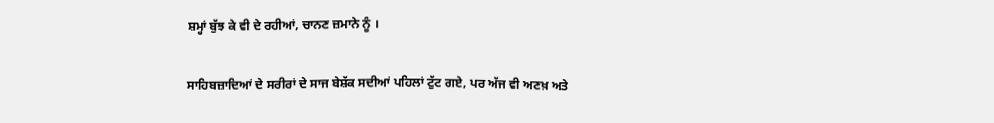ਸ਼ਮ੍ਹਾਂ ਬੁੱਝ ਕੇ ਵੀ ਦੇ ਰਹੀਆਂ, ਚਾਨਣ ਜ਼ਮਾਨੇ ਨੂੰ ।

ਸਾਹਿਬਜ਼ਾਦਿਆਂ ਦੇ ਸਰੀਰਾਂ ਦੇ ਸਾਜ ਬੇਸ਼ੱਕ ਸਦੀਆਂ ਪਹਿਲਾਂ ਟੁੱਟ ਗਏ, ਪਰ ਅੱਜ ਵੀ ਅਣਖ਼ ਅਤੇ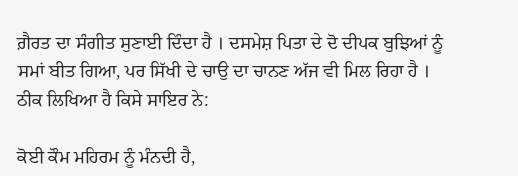ਗ਼ੈਰਤ ਦਾ ਸੰਗੀਤ ਸੁਣਾਈ ਦਿੰਦਾ ਹੈ । ਦਸਮੇਸ਼ ਪਿਤਾ ਦੇ ਦੋ ਦੀਪਕ ਬੁਝਿਆਂ ਨੂੰ ਸਮਾਂ ਬੀਤ ਗਿਆ, ਪਰ ਸਿੱਖੀ ਦੇ ਚਾਉ ਦਾ ਚਾਨਣ ਅੱਜ ਵੀ ਮਿਲ ਰਿਹਾ ਹੈ । ਠੀਕ ਲਿਖਿਆ ਹੈ ਕਿਸੇ ਸਾਇਰ ਨੇ:

ਕੋਈ ਕੌਮ ਮਹਿਰਮ ਨੂੰ ਮੰਨਦੀ ਹੈ,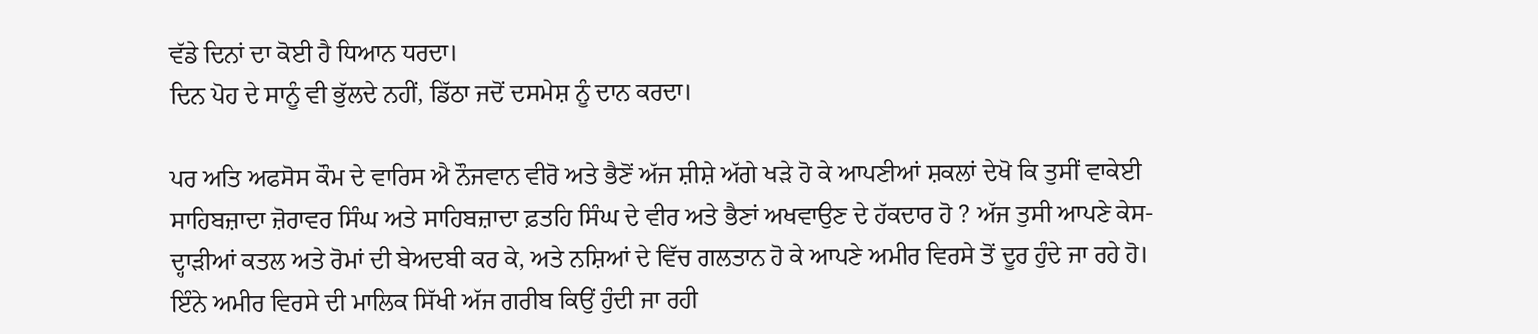ਵੱਡੇ ਦਿਨਾਂ ਦਾ ਕੋਈ ਹੈ ਧਿਆਨ ਧਰਦਾ।
ਦਿਨ ਪੋਹ ਦੇ ਸਾਨੂੰ ਵੀ ਭੁੱਲਦੇ ਨਹੀਂ, ਡਿੱਠਾ ਜਦੋਂ ਦਸਮੇਸ਼ ਨੂੰ ਦਾਨ ਕਰਦਾ।

ਪਰ ਅਤਿ ਅਫਸੋਸ ਕੌਮ ਦੇ ਵਾਰਿਸ ਐ ਨੌਜਵਾਨ ਵੀਰੋ ਅਤੇ ਭੈਣੋਂ ਅੱਜ ਸ਼ੀਸ਼ੇ ਅੱਗੇ ਖੜੇ ਹੋ ਕੇ ਆਪਣੀਆਂ ਸ਼ਕਲਾਂ ਦੇਖੋ ਕਿ ਤੁਸੀਂ ਵਾਕੇਈ ਸਾਹਿਬਜ਼ਾਦਾ ਜ਼ੋਰਾਵਰ ਸਿੰਘ ਅਤੇ ਸਾਹਿਬਜ਼ਾਦਾ ਫ਼ਤਹਿ ਸਿੰਘ ਦੇ ਵੀਰ ਅਤੇ ਭੈਣਾਂ ਅਖਵਾਉਣ ਦੇ ਹੱਕਦਾਰ ਹੋ ? ਅੱਜ ਤੁਸੀ ਆਪਣੇ ਕੇਸ-ਦ੍ਹਾੜੀਆਂ ਕਤਲ ਅਤੇ ਰੋਮਾਂ ਦੀ ਬੇਅਦਬੀ ਕਰ ਕੇ, ਅਤੇ ਨਸ਼ਿਆਂ ਦੇ ਵਿੱਚ ਗਲਤਾਨ ਹੋ ਕੇ ਆਪਣੇ ਅਮੀਰ ਵਿਰਸੇ ਤੋਂ ਦੂਰ ਹੁੰਦੇ ਜਾ ਰਹੇ ਹੋ। ਇੰਨੇ ਅਮੀਰ ਵਿਰਸੇ ਦੀ ਮਾਲਿਕ ਸਿੱਖੀ ਅੱਜ ਗਰੀਬ ਕਿਉਂ ਹੁੰਦੀ ਜਾ ਰਹੀ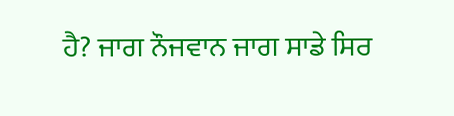ਹੈ? ਜਾਗ ਨੌਜਵਾਨ ਜਾਗ ਸਾਡੇ ਸਿਰ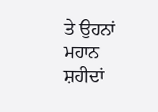ਤੇ ਉਹਨਾਂ ਮਹਾਨ ਸ਼ਹੀਦਾਂ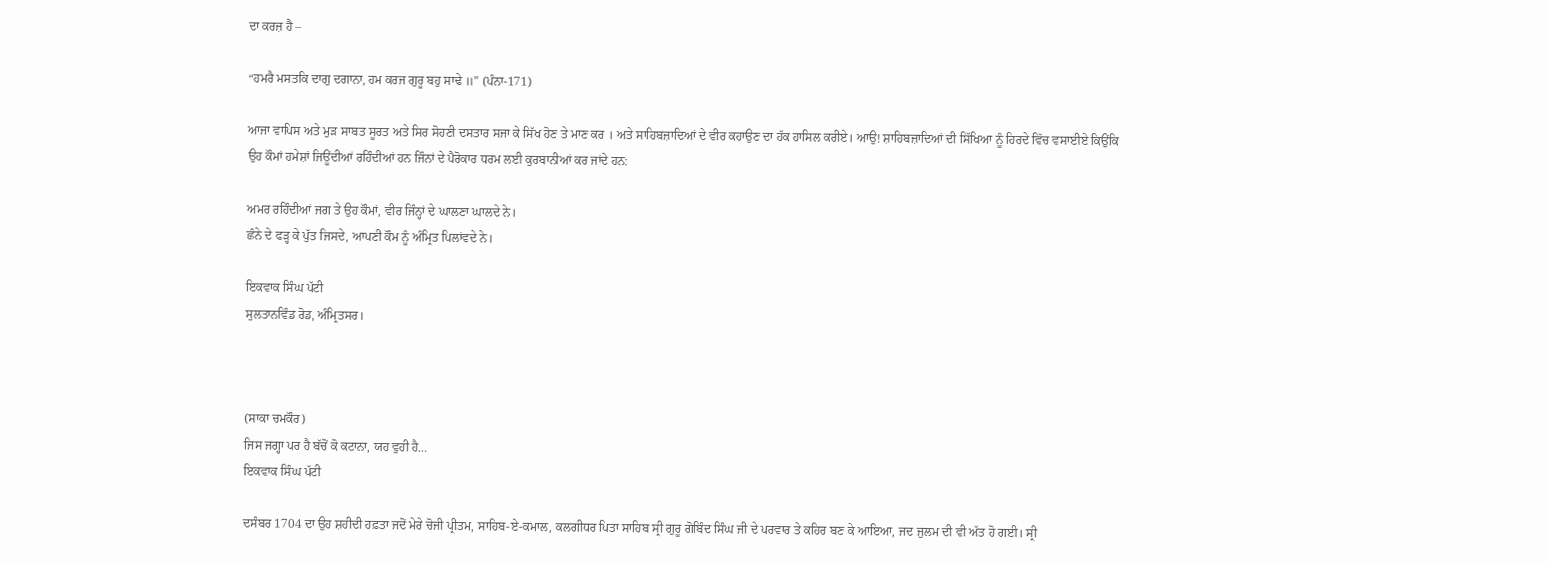ਦਾ ਕਰਜ਼ ਹੈ –

“ਹਮਰੈ ਮਸਤਕਿ ਦਾਗੁ ਦਗਾਨਾ, ਹਮ ਕਰਜ ਗੁਰੂ ਬਹੁ ਸਾਢੇ ॥” (ਪੰਨਾ-171)

ਆਜਾ ਵਾਪਿਸ ਅਤੇ ਮੁੜ ਸਾਬਤ ਸੂਰਤ ਅਤੇ ਸਿਰ ਸੋਹਣੀ ਦਸਤਾਰ ਸਜਾ ਕੇ ਸਿੱਖ ਹੋਣ ਤੇ ਮਾਣ ਕਰ । ਅਤੇ ਸਾਹਿਬਜ਼ਾਦਿਆਂ ਦੇ ਵੀਰ ਕਹਾਉਣ ਦਾ ਹੱਕ ਹਾਸਿਲ ਕਰੀਏ। ਆਉ! ਸ਼ਾਹਿਬਜ਼ਾਦਿਆਂ ਦੀ ਸਿੱਖਿਆ ਨੂੰ ਹਿਰਦੇ ਵਿੱਚ ਵਸਾਈਏ ਕਿਉਂਕਿ ਉਹ ਕੌਮਾਂ ਹਮੇਸ਼ਾਂ ਜਿਊਂਦੀਆਂ ਰਹਿੰਦੀਆਂ ਹਨ ਜਿੰਨਾਂ ਦੇ ਪੈਰੋਕਾਰ ਧਰਮ ਲਈ ਕੁਰਬਾਨੀਆਂ ਕਰ ਜਾਂਦੇ ਹਨ:

ਅਮਰ ਰਹਿੰਦੀਆਂ ਜਗ ਤੇ ਉਹ ਕੌਮਾਂ, ਵੀਰ ਜਿੰਨ੍ਹਾਂ ਦੇ ਘਾਲਣਾ ਘਾਲਦੇ ਨੇ।
ਛੰਨੇ ਦੇ ਫੜ੍ਹ ਕੇ ਪੁੱਤ ਜਿਸਦੇ, ਆਪਣੀ ਕੌਮ ਨੂੰ ਅੰਮ੍ਰਿਤ ਪਿਲਾਂਵਦੇ ਨੇ।

ਇਕਵਾਕ ਸਿੰਘ ਪੱਟੀ
ਸੁਲਤਾਨਵਿੰਡ ਰੋਡ, ਅੰਮ੍ਰਿਤਸਰ।



(ਸਾਕਾ ਚਮਕੌਰ)
ਜਿਸ ਜਗ੍ਹਾ ਪਰ ਹੈ ਬੱਚੋਂ ਕੋ ਕਟਾਨਾ, ਯਹ ਵੁਹੀ ਹੈ…
ਇਕਵਾਕ ਸਿੰਘ ਪੱਟੀ

ਦਸੰਬਰ 1704 ਦਾ ਉਹ ਸ਼ਹੀਦੀ ਹਫ਼ਤਾ ਜਦੋਂ ਮੇਰੇ ਚੋਜੀ ਪ੍ਰੀਤਮ, ਸਾਹਿਬ-ਏ-ਕਮਾਲ, ਕਲਗੀਧਰ ਪਿਤਾ ਸਾਹਿਬ ਸ੍ਰੀ ਗੁਰੂ ਗੋਬਿੰਦ ਸਿੰਘ ਜੀ ਦੇ ਪਰਵਾਰ ਤੇ ਕਹਿਰ ਬਣ ਕੇ ਆਇਆ, ਜਦ ਜੁਲਮ ਦੀ ਵੀ ਅੱਤ ਹੋ ਗਈ। ਸ੍ਰੀ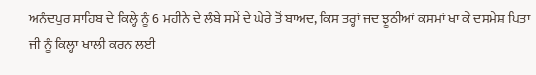ਅਨੰਦਪੁਰ ਸਾਹਿਬ ਦੇ ਕਿਲ੍ਹੇ ਨੂੰ 6 ਮਹੀਨੇ ਦੇ ਲੰਬੇ ਸਮੇਂ ਦੇ ਘੇਰੇ ਤੋਂ ਬਾਅਦ, ਕਿਸ ਤਰ੍ਹਾਂ ਜਦ ਝੂਠੀਆਂ ਕਸਮਾਂ ਖਾ ਕੇ ਦਸਮੇਸ਼ ਪਿਤਾ ਜੀ ਨੂੰ ਕਿਲ੍ਹਾ ਖਾਲੀ ਕਰਨ ਲਈ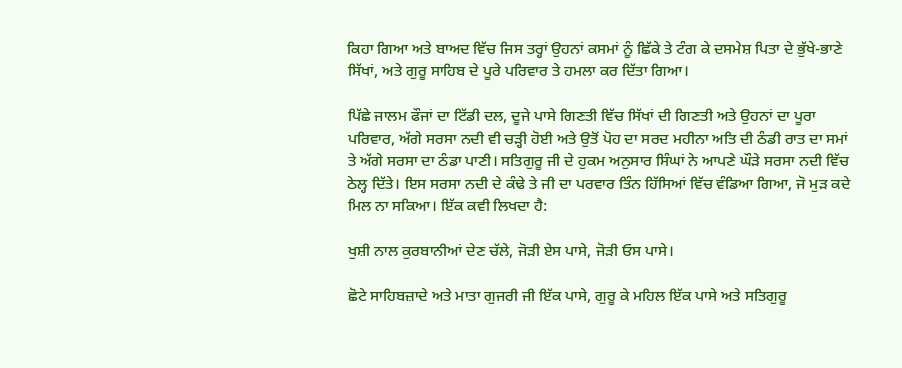ਕਿਹਾ ਗਿਆ ਅਤੇ ਬਾਅਦ ਵਿੱਚ ਜਿਸ ਤਰ੍ਹਾਂ ਉਹਨਾਂ ਕਸਮਾਂ ਨੂੰ ਛਿੱਕੇ ਤੇ ਟੰਗ ਕੇ ਦਸਮੇਸ਼ ਪਿਤਾ ਦੇ ਭੁੱਖੇ-ਭਾਣੇ ਸਿੱਖਾਂ, ਅਤੇ ਗੁਰੂ ਸਾਹਿਬ ਦੇ ਪੂਰੇ ਪਰਿਵਾਰ ਤੇ ਹਮਲਾ ਕਰ ਦਿੱਤਾ ਗਿਆ।

ਪਿੱਛੇ ਜਾਲਮ ਫੌਜਾਂ ਦਾ ਟਿੱਡੀ ਦਲ, ਦੂਜੇ ਪਾਸੇ ਗਿਣਤੀ ਵਿੱਚ ਸਿੱਖਾਂ ਦੀ ਗਿਣਤੀ ਅਤੇ ਉਹਨਾਂ ਦਾ ਪੂਰਾ ਪਰਿਵਾਰ, ਅੱਗੇ ਸਰਸਾ ਨਦੀ ਵੀ ਚੜ੍ਹੀ ਹੋਈ ਅਤੇ ਉਤੋਂ ਪੋਹ ਦਾ ਸਰਦ ਮਹੀਨਾ ਅਤਿ ਦੀ ਠੰਡੀ ਰਾਤ ਦਾ ਸਮਾਂ ਤੇ ਅੱਗੇ ਸਰਸਾ ਦਾ ਠੰਡਾ ਪਾਣੀ। ਸਤਿਗੁਰੂ ਜੀ ਦੇ ਹੁਕਮ ਅਨੁਸਾਰ ਸਿੰਘਾਂ ਨੇ ਆਪਣੇ ਘੌੜੇ ਸਰਸਾ ਨਦੀ ਵਿੱਚ ਠੇਲ੍ਹ ਦਿੱਤੇ। ਇਸ ਸਰਸਾ ਨਦੀ ਦੇ ਕੰਢੇ ਤੇ ਜੀ ਦਾ ਪਰਵਾਰ ਤਿੰਨ ਹਿੱਸਿਆਂ ਵਿੱਚ ਵੰਡਿਆ ਗਿਆ, ਜੋ ਮੁੜ ਕਦੇ ਮਿਲ ਨਾ ਸਕਿਆ। ਇੱਕ ਕਵੀ ਲਿਖਦਾ ਹੈ:

ਖੁਸ਼ੀ ਨਾਲ ਕੁਰਬਾਨੀਆਂ ਦੇਣ ਚੱਲੇ, ਜੋੜੀ ਏਸ ਪਾਸੇ, ਜੋੜੀ ਓਸ ਪਾਸੇ।

ਛੋਟੇ ਸਾਹਿਬਜ਼ਾਦੇ ਅਤੇ ਮਾਤਾ ਗੁਜਰੀ ਜੀ ਇੱਕ ਪਾਸੇ, ਗੁਰੂ ਕੇ ਮਹਿਲ ਇੱਕ ਪਾਸੇ ਅਤੇ ਸਤਿਗੁਰੂ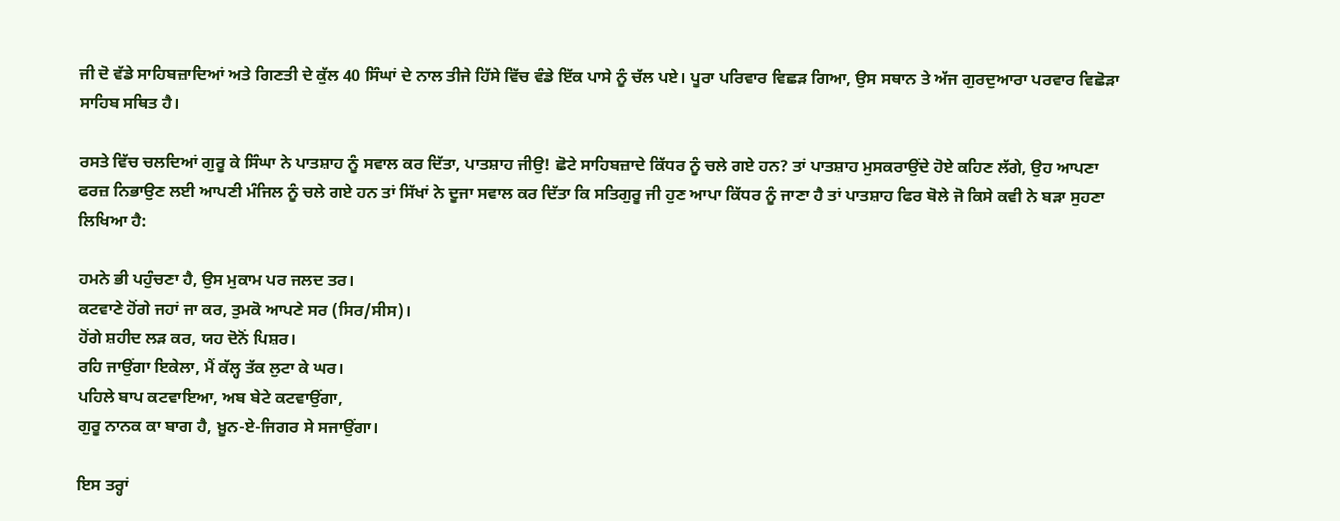ਜੀ ਦੋ ਵੱਡੇ ਸਾਹਿਬਜ਼ਾਦਿਆਂ ਅਤੇ ਗਿਣਤੀ ਦੇ ਕੁੱਲ 40 ਸਿੰਘਾਂ ਦੇ ਨਾਲ ਤੀਜੇ ਹਿੱਸੇ ਵਿੱਚ ਵੰਡੇ ਇੱਕ ਪਾਸੇ ਨੂੰ ਚੱਲ ਪਏ। ਪੂਰਾ ਪਰਿਵਾਰ ਵਿਛੜ ਗਿਆ, ਉਸ ਸਥਾਨ ਤੇ ਅੱਜ ਗੁਰਦੁਆਰਾ ਪਰਵਾਰ ਵਿਛੋੜਾ ਸਾਹਿਬ ਸਥਿਤ ਹੈ।

ਰਸਤੇ ਵਿੱਚ ਚਲਦਿਆਂ ਗੁਰੂ ਕੇ ਸਿੰਘਾ ਨੇ ਪਾਤਸ਼ਾਹ ਨੂੰ ਸਵਾਲ ਕਰ ਦਿੱਤਾ, ਪਾਤਸ਼ਾਹ ਜੀਉ! ਛੋਟੇ ਸਾਹਿਬਜ਼ਾਦੇ ਕਿੱਧਰ ਨੂੰ ਚਲੇ ਗਏ ਹਨ? ਤਾਂ ਪਾਤਸ਼ਾਹ ਮੁਸਕਰਾਉਂਦੇ ਹੋਏ ਕਹਿਣ ਲੱਗੇ, ਉਹ ਆਪਣਾ ਫਰਜ਼ ਨਿਭਾਉਣ ਲਈ ਆਪਣੀ ਮੰਜਿਲ ਨੂੰ ਚਲੇ ਗਏ ਹਨ ਤਾਂ ਸਿੱਖਾਂ ਨੇ ਦੂਜਾ ਸਵਾਲ ਕਰ ਦਿੱਤਾ ਕਿ ਸਤਿਗੁਰੂ ਜੀ ਹੁਣ ਆਪਾ ਕਿੱਧਰ ਨੂੰ ਜਾਣਾ ਹੈ ਤਾਂ ਪਾਤਸ਼ਾਹ ਫਿਰ ਬੋਲੇ ਜੋ ਕਿਸੇ ਕਵੀ ਨੇ ਬੜਾ ਸੁਹਣਾ ਲਿਖਿਆ ਹੈ:

ਹਮਨੇ ਭੀ ਪਹੁੰਚਣਾ ਹੈ, ਉਸ ਮੁਕਾਮ ਪਰ ਜਲਦ ਤਰ।
ਕਟਵਾਣੇ ਹੋਂਗੇ ਜਹਾਂ ਜਾ ਕਰ, ਤੁਮਕੋ ਆਪਣੇ ਸਰ (ਸਿਰ/ਸੀਸ)।
ਹੋਂਗੇ ਸ਼ਹੀਦ ਲੜ ਕਰ, ਯਹ ਦੋਨੋਂ ਪਿਸ਼ਰ।
ਰਹਿ ਜਾਉਂਗਾ ਇਕੇਲਾ, ਮੈਂ ਕੱਲ੍ਹ ਤੱਕ ਲੁਟਾ ਕੇ ਘਰ।
ਪਹਿਲੇ ਬਾਪ ਕਟਵਾਇਆ, ਅਬ ਬੇਟੇ ਕਟਵਾਉਂਗਾ,
ਗੁਰੂ ਨਾਨਕ ਕਾ ਬਾਗ ਹੈ, ਖ਼ੂਨ-ਏ-ਜਿਗਰ ਸੇ ਸਜਾਉਂਗਾ।

ਇਸ ਤਰ੍ਹਾਂ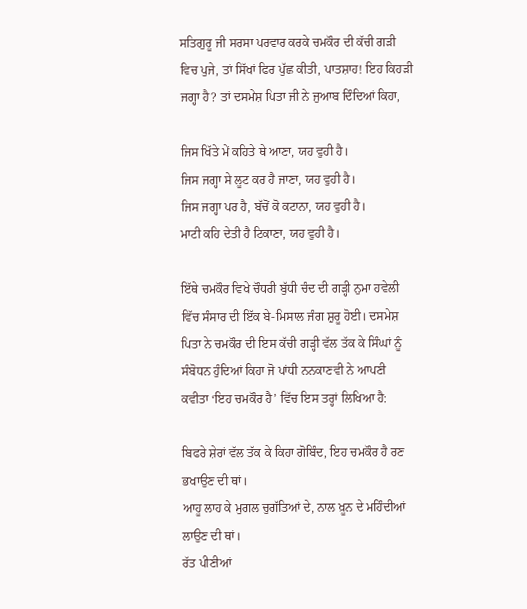ਸਤਿਗੁਰੂ ਜੀ ਸਰਸਾ ਪਰਵਾਰ ਕਰਕੇ ਚਮਕੌਰ ਦੀ ਕੱਚੀ ਗੜੀ ਵਿਚ ਪੁਜੇ, ਤਾਂ ਸਿੱਖਾਂ ਫਿਰ ਪੁੱਛ ਕੀਤੀ, ਪਾਤਸ਼ਾਹ! ਇਹ ਕਿਹੜੀ ਜਗ੍ਹਾ ਹੈ? ਤਾਂ ਦਸਮੇਸ਼ ਪਿਤਾ ਜੀ ਨੇ ਜੁਆਬ ਦਿੰਦਿਆਂ ਕਿਹਾ,

ਜਿਸ ਖਿੱਤੇ ਮੇਂ ਕਹਿਤੇ ਥੇ ਆਣਾ, ਯਹ ਵੁਹੀ ਹੈ।
ਜਿਸ ਜਗ੍ਹਾ ਸੇ ਲੂਟ ਕਰ ਹੈ ਜਾਣਾ, ਯਹ ਵੁਹੀ ਹੈ।
ਜਿਸ ਜਗ੍ਹਾ ਪਰ ਹੈ, ਬੱਚੋਂ ਕੋ ਕਟਾਨਾ, ਯਹ ਵੁਹੀ ਹੈ।
ਮਾਟੀ ਕਹਿ ਦੇਤੀ ਹੈ ਟਿਕਾਣਾ, ਯਹ ਵੁਹੀ ਹੈ।

ਇੱਥੇ ਚਮਕੌਰ ਵਿਖੇ ਚੌਧਰੀ ਬੁੱਧੀ ਚੰਦ ਦੀ ਗੜ੍ਹੀ ਨੁਮਾ ਹਵੇਲੀ ਵਿੱਚ ਸੰਸਾਰ ਦੀ ਇੱਕ ਬੇ-ਮਿਸਾਲ ਜੰਗ ਸ਼ੁਰੂ ਹੋਈ। ਦਸਮੇਸ਼ ਪਿਤਾ ਨੇ ਚਮਕੌਰ ਦੀ ਇਸ ਕੱਚੀ ਗੜ੍ਹੀ ਵੱਲ ਤੱਕ ਕੇ ਸਿੰਘਾਂ ਨੂੰ ਸੰਬੋਧਨ ਹੁੰਦਿਆਂ ਕਿਹਾ ਜੋ ਪਾਂਧੀ ਨਨਕਾਣਵੀ ਨੇ ਆਪਣੀ ਕਵੀਤਾ ‘ਇਹ ਚਮਕੌਰ ਹੈ’ ਵਿੱਚ ਇਸ ਤਰ੍ਹਾਂ ਲਿਖਿਆ ਹੈ:

ਬਿਫਰੇ ਸ਼ੇਰਾਂ ਵੱਲ ਤੱਕ ਕੇ ਕਿਹਾ ਗੋਬਿੰਦ, ਇਹ ਚਮਕੌਰ ਹੈ ਰਣ ਭਖਾਉਣ ਦੀ ਥਾਂ।
ਆਹੂ ਲਾਹ ਕੇ ਮੁਗਲ ਚੁਗੱਤਿਆਂ ਦੇ, ਨਾਲ ਖ਼ੂਨ ਦੇ ਮਹਿੰਦੀਆਂ ਲਾਉਣ ਦੀ ਥਾਂ।
ਰੱਤ ਪੀਣੀਆਂ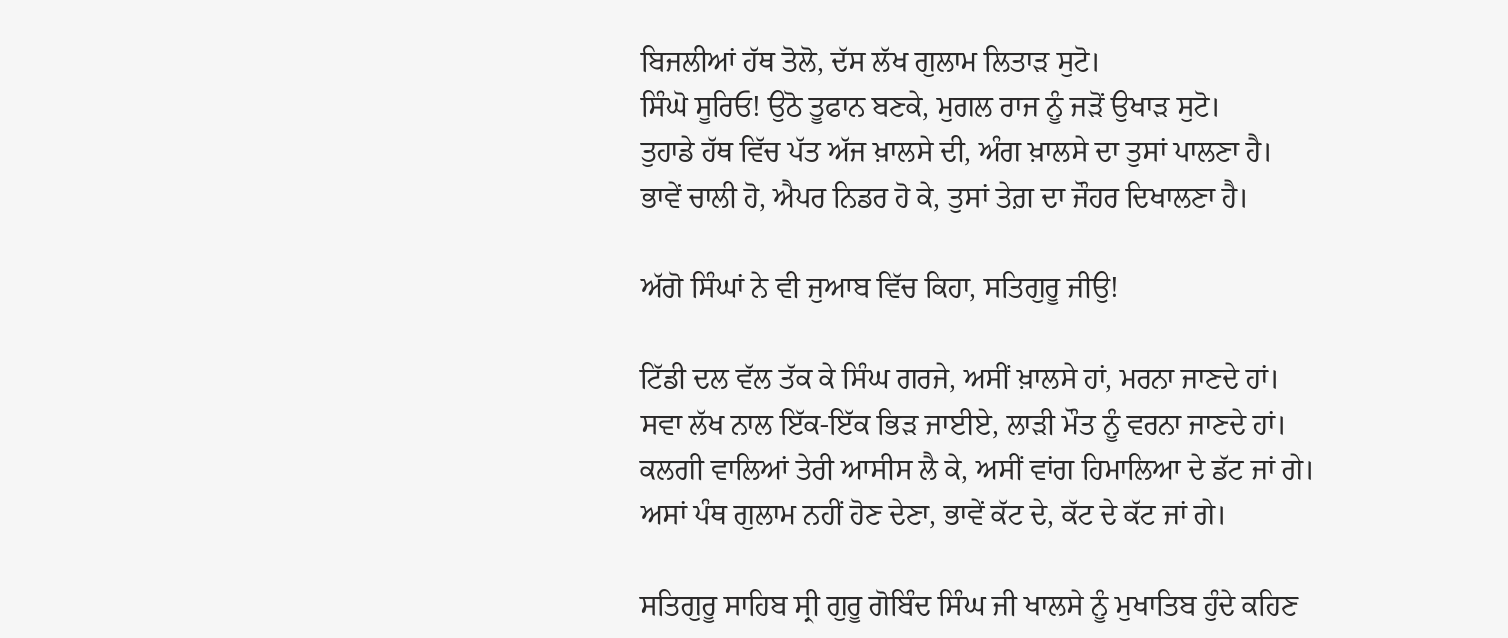ਬਿਜਲੀਆਂ ਹੱਥ ਤੋਲੋ, ਦੱਸ ਲੱਖ ਗੁਲਾਮ ਲਿਤਾੜ ਸੁਟੋ।
ਸਿੰਘੋ ਸੂਰਿਓ! ਉਠੋ ਤੂਫਾਨ ਬਣਕੇ, ਮੁਗਲ ਰਾਜ ਨੂੰ ਜੜੋਂ ਉਖਾੜ ਸੁਟੋ।
ਤੁਹਾਡੇ ਹੱਥ ਵਿੱਚ ਪੱਤ ਅੱਜ ਖ਼ਾਲਸੇ ਦੀ, ਅੰਗ ਖ਼ਾਲਸੇ ਦਾ ਤੁਸਾਂ ਪਾਲਣਾ ਹੈ।
ਭਾਵੇਂ ਚਾਲੀ ਹੋ, ਐਪਰ ਨਿਡਰ ਹੋ ਕੇ, ਤੁਸਾਂ ਤੇਗ਼ ਦਾ ਜੌਹਰ ਦਿਖਾਲਣਾ ਹੈ।

ਅੱਗੋ ਸਿੰਘਾਂ ਨੇ ਵੀ ਜੁਆਬ ਵਿੱਚ ਕਿਹਾ, ਸਤਿਗੁਰੂ ਜੀਉ!

ਟਿੱਡੀ ਦਲ ਵੱਲ ਤੱਕ ਕੇ ਸਿੰਘ ਗਰਜੇ, ਅਸੀਂ ਖ਼ਾਲਸੇ ਹਾਂ, ਮਰਨਾ ਜਾਣਦੇ ਹਾਂ।
ਸਵਾ ਲੱਖ ਨਾਲ ਇੱਕ-ਇੱਕ ਭਿੜ ਜਾਈਏ, ਲਾੜੀ ਮੌਤ ਨੂੰ ਵਰਨਾ ਜਾਣਦੇ ਹਾਂ।
ਕਲਗੀ ਵਾਲਿਆਂ ਤੇਰੀ ਆਸੀਸ ਲੈ ਕੇ, ਅਸੀਂ ਵਾਂਗ ਹਿਮਾਲਿਆ ਦੇ ਡੱਟ ਜਾਂ ਗੇ।
ਅਸਾਂ ਪੰਥ ਗੁਲਾਮ ਨਹੀਂ ਹੋਣ ਦੇਣਾ, ਭਾਵੇਂ ਕੱਟ ਦੇ, ਕੱਟ ਦੇ ਕੱਟ ਜਾਂ ਗੇ।

ਸਤਿਗੁਰੂ ਸਾਹਿਬ ਸ੍ਰੀ ਗੁਰੂ ਗੋਬਿੰਦ ਸਿੰਘ ਜੀ ਖਾਲਸੇ ਨੂੰ ਮੁਖਾਤਿਬ ਹੁੰਦੇ ਕਹਿਣ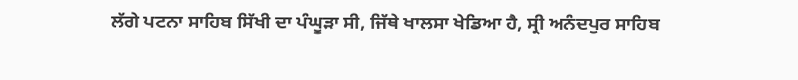ਲੱਗੇ ਪਟਨਾ ਸਾਹਿਬ ਸਿੱਖੀ ਦਾ ਪੰਘੂੜਾ ਸੀ, ਜਿੱਥੇ ਖਾਲਸਾ ਖੇਡਿਆ ਹੈ, ਸ੍ਰੀ ਅਨੰਦਪੁਰ ਸਾਹਿਬ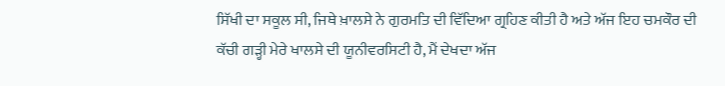ਸਿੱਖੀ ਦਾ ਸਕੂਲ ਸੀ, ਜਿਥੇ ਖ਼ਾਲਸੇ ਨੇ ਗੁਰਮਤਿ ਦੀ ਵਿੱਦਿਆ ਗ੍ਰਹਿਣ ਕੀਤੀ ਹੈ ਅਤੇ ਅੱਜ ਇਹ ਚਮਕੌਰ ਦੀ ਕੱਚੀ ਗੜ੍ਹੀ ਮੇਰੇ ਖਾਲਸੇ ਦੀ ਯੂਨੀਵਰਸਿਟੀ ਹੈ, ਮੈਂ ਦੇਖਦਾ ਅੱਜ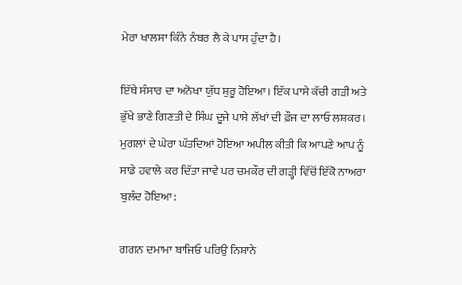ਮੇਰਾ ਖਾਲਸਾ ਕਿੰਨੇ ਨੰਬਰ ਲੈ ਕੇ ਪਾਸ ਹੁੰਦਾ ਹੈ।

ਇੱਥੇ ਸੰਸਾਰ ਦਾ ਅਨੋਖਾ ਯੁੱਧ ਸ਼ੁਰੂ ਹੋਇਆ। ਇੱਕ ਪਾਸੇ ਕੱਚੀ ਗੜੀ ਅਤੇ ਭੁੱਖੇ ਭਾਣੇ ਗਿਣਤੀ ਦੇ ਸਿੰਘ ਦੂਜੇ ਪਾਸੇ ਲੱਖਾਂ ਦੀ ਫ਼ੌਜ ਦਾ ਲਾਓ ਲਸ਼ਕਰ। ਮੁਗਲਾਂ ਦੇ ਘੇਰਾ ਘੱਤਦਿਆਂ ਹੋਇਆ ਅਪੀਲ ਕੀਤੀ ਕਿ ਆਪਣੇ ਆਪ ਨੂੰ ਸਾਡੇ ਹਵਾਲੇ ਕਰ ਦਿੱਤਾ ਜਾਵੇ ਪਰ ਚਮਕੌਰ ਦੀ ਗੜ੍ਹੀ ਵਿੱਚੋਂ ਇੱਕੋ ਨਾਅਰਾ ਬੁਲੰਦ ਹੋਇਆ:

ਗਗਨ ਦਮਾਮਾ ਬਾਜਿਓ ਪਰਿਉ ਨਿਸ਼ਾਨੇ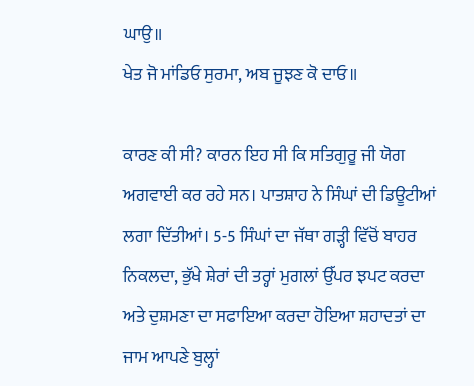ਘਾਉ॥
ਖੇਤ ਜੋ ਮਾਂਡਿਓ ਸੁਰਮਾ, ਅਬ ਜੂਝਣ ਕੋ ਦਾਓ॥

ਕਾਰਣ ਕੀ ਸੀ? ਕਾਰਨ ਇਹ ਸੀ ਕਿ ਸਤਿਗੁਰੂ ਜੀ ਯੋਗ ਅਗਵਾਈ ਕਰ ਰਹੇ ਸਨ। ਪਾਤਸ਼ਾਹ ਨੇ ਸਿੰਘਾਂ ਦੀ ਡਿਊਟੀਆਂ ਲਗਾ ਦਿੱਤੀਆਂ। 5-5 ਸਿੰਘਾਂ ਦਾ ਜੱਥਾ ਗੜ੍ਹੀ ਵਿੱਚੋਂ ਬਾਹਰ ਨਿਕਲਦਾ, ਭੁੱਖੇ ਸ਼ੇਰਾਂ ਦੀ ਤਰ੍ਹਾਂ ਮੁਗਲਾਂ ਉੱਪਰ ਝਪਟ ਕਰਦਾ ਅਤੇ ਦੁਸ਼ਮਣਾ ਦਾ ਸਫਾਇਆ ਕਰਦਾ ਹੋਇਆ ਸ਼ਹਾਦਤਾਂ ਦਾ ਜਾਮ ਆਪਣੇ ਬੁਲ੍ਹਾਂ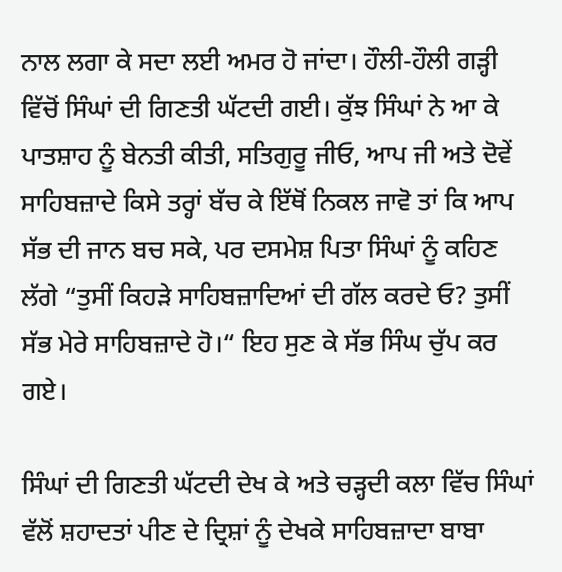ਨਾਲ ਲਗਾ ਕੇ ਸਦਾ ਲਈ ਅਮਰ ਹੋ ਜਾਂਦਾ। ਹੌਲੀ-ਹੌਲੀ ਗੜ੍ਹੀ ਵਿੱਚੋਂ ਸਿੰਘਾਂ ਦੀ ਗਿਣਤੀ ਘੱਟਦੀ ਗਈ। ਕੁੱਝ ਸਿੰਘਾਂ ਨੇ ਆ ਕੇ ਪਾਤਸ਼ਾਹ ਨੂੰ ਬੇਨਤੀ ਕੀਤੀ, ਸਤਿਗੁਰੂ ਜੀਓ, ਆਪ ਜੀ ਅਤੇ ਦੋਵੇਂ ਸਾਹਿਬਜ਼ਾਦੇ ਕਿਸੇ ਤਰ੍ਹਾਂ ਬੱਚ ਕੇ ਇੱਥੋਂ ਨਿਕਲ ਜਾਵੋ ਤਾਂ ਕਿ ਆਪ ਸੱਭ ਦੀ ਜਾਨ ਬਚ ਸਕੇ, ਪਰ ਦਸਮੇਸ਼ ਪਿਤਾ ਸਿੰਘਾਂ ਨੂੰ ਕਹਿਣ ਲੱਗੇ “ਤੁਸੀਂ ਕਿਹੜੇ ਸਾਹਿਬਜ਼ਾਦਿਆਂ ਦੀ ਗੱਲ ਕਰਦੇ ਓ? ਤੁਸੀਂ ਸੱਭ ਮੇਰੇ ਸਾਹਿਬਜ਼ਾਦੇ ਹੋ।“ ਇਹ ਸੁਣ ਕੇ ਸੱਭ ਸਿੰਘ ਚੁੱਪ ਕਰ ਗਏ।

ਸਿੰਘਾਂ ਦੀ ਗਿਣਤੀ ਘੱਟਦੀ ਦੇਖ ਕੇ ਅਤੇ ਚੜ੍ਹਦੀ ਕਲਾ ਵਿੱਚ ਸਿੰਘਾਂ ਵੱਲੋਂ ਸ਼ਹਾਦਤਾਂ ਪੀਣ ਦੇ ਦ੍ਰਿਸ਼ਾਂ ਨੂੰ ਦੇਖਕੇ ਸਾਹਿਬਜ਼ਾਦਾ ਬਾਬਾ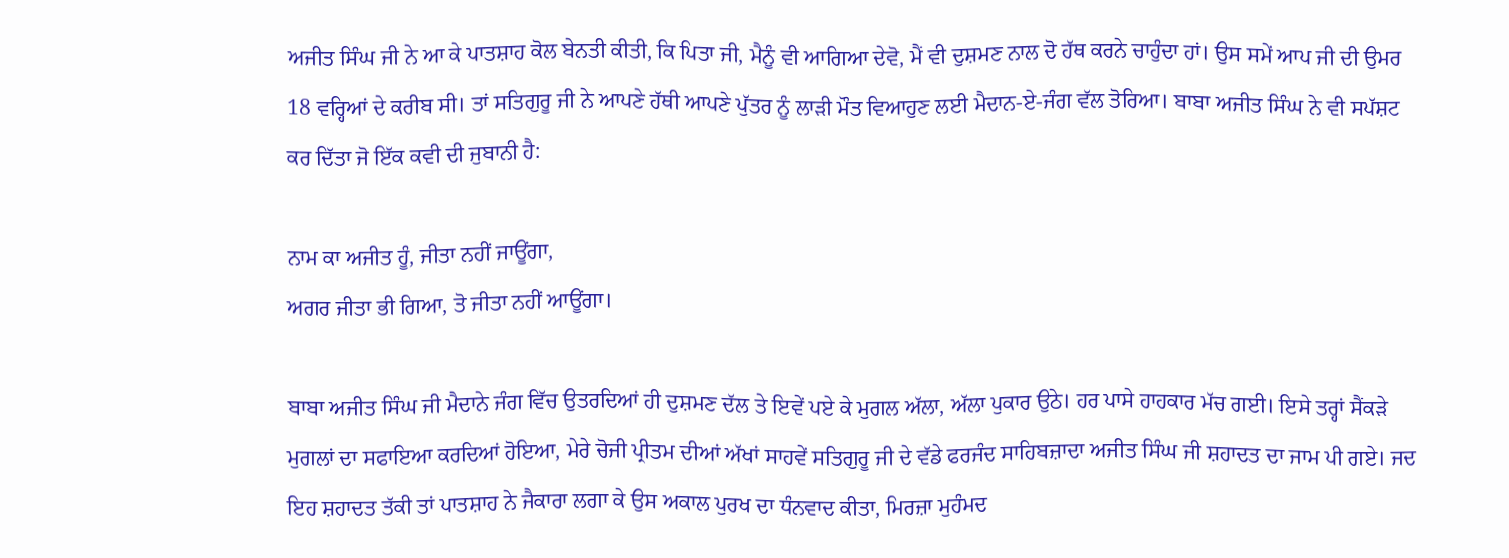ਅਜੀਤ ਸਿੰਘ ਜੀ ਨੇ ਆ ਕੇ ਪਾਤਸ਼ਾਹ ਕੋਲ ਬੇਨਤੀ ਕੀਤੀ, ਕਿ ਪਿਤਾ ਜੀ, ਮੈਨੂੰ ਵੀ ਆਗਿਆ ਦੇਵੋ, ਮੈਂ ਵੀ ਦੁਸ਼ਮਣ ਨਾਲ ਦੋ ਹੱਥ ਕਰਨੇ ਚਾਹੁੰਦਾ ਹਾਂ। ਉਸ ਸਮੇਂ ਆਪ ਜੀ ਦੀ ਉਮਰ 18 ਵਰ੍ਹਿਆਂ ਦੇ ਕਰੀਬ ਸੀ। ਤਾਂ ਸਤਿਗੁਰੂ ਜੀ ਨੇ ਆਪਣੇ ਹੱਥੀ ਆਪਣੇ ਪੁੱਤਰ ਨੂੰ ਲਾੜੀ ਮੌਤ ਵਿਆਹੁਣ ਲਈ ਮੈਦਾਨ-ਏ-ਜੰਗ ਵੱਲ ਤੋਰਿਆ। ਬਾਬਾ ਅਜੀਤ ਸਿੰਘ ਨੇ ਵੀ ਸਪੱਸ਼ਟ ਕਰ ਦਿੱਤਾ ਜੋ ਇੱਕ ਕਵੀ ਦੀ ਜੁਬਾਨੀ ਹੈ:

ਨਾਮ ਕਾ ਅਜੀਤ ਹੂੰ, ਜੀਤਾ ਨਹੀਂ ਜਾਊਂਗਾ,
ਅਗਰ ਜੀਤਾ ਭੀ ਗਿਆ, ਤੋ ਜੀਤਾ ਨਹੀਂ ਆਊਂਗਾ।

ਬਾਬਾ ਅਜੀਤ ਸਿੰਘ ਜੀ ਮੈਦਾਨੇ ਜੰਗ ਵਿੱਚ ਉਤਰਦਿਆਂ ਹੀ ਦੁਸ਼ਮਣ ਦੱਲ ਤੇ ਇਵੇਂ ਪਏ ਕੇ ਮੁਗਲ ਅੱਲਾ, ਅੱਲਾ ਪੁਕਾਰ ਉਠੇ। ਹਰ ਪਾਸੇ ਹਾਹਕਾਰ ਮੱਚ ਗਈ। ਇਸੇ ਤਰ੍ਹਾਂ ਸੈਂਕੜੇ ਮੁਗਲਾਂ ਦਾ ਸਫਾਇਆ ਕਰਦਿਆਂ ਹੋਇਆ, ਮੇਰੇ ਚੋਜੀ ਪ੍ਰੀਤਮ ਦੀਆਂ ਅੱਖਾਂ ਸਾਹਵੇਂ ਸਤਿਗੁਰੂ ਜੀ ਦੇ ਵੱਡੇ ਫਰਜੰਦ ਸਾਹਿਬਜ਼ਾਦਾ ਅਜੀਤ ਸਿੰਘ ਜੀ ਸ਼ਹਾਦਤ ਦਾ ਜਾਮ ਪੀ ਗਏ। ਜਦ ਇਹ ਸ਼ਹਾਦਤ ਤੱਕੀ ਤਾਂ ਪਾਤਸ਼ਾਹ ਨੇ ਜੈਕਾਰਾ ਲਗਾ ਕੇ ਉਸ ਅਕਾਲ ਪੁਰਖ ਦਾ ਧੰਨਵਾਦ ਕੀਤਾ, ਮਿਰਜ਼ਾ ਮੁਹੰਮਦ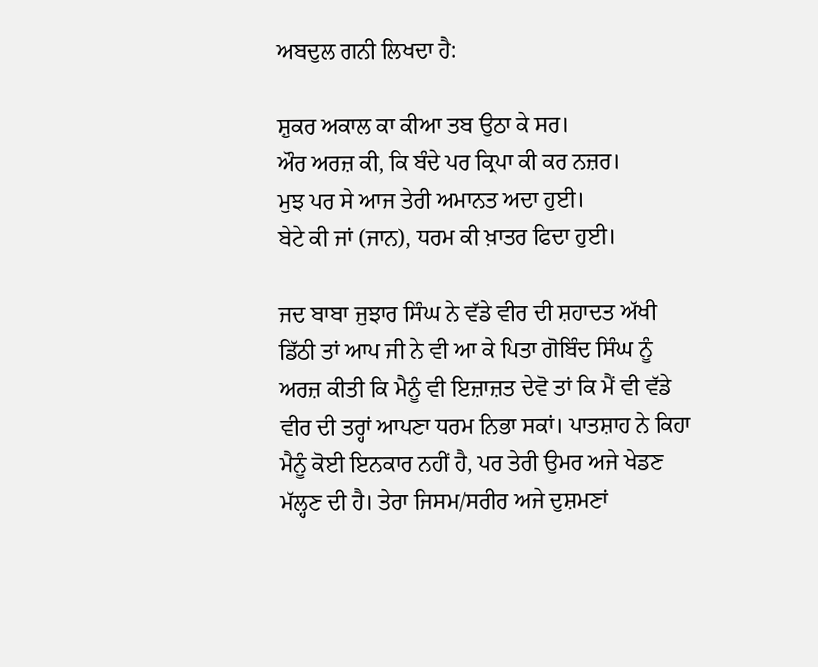ਅਬਦੁਲ ਗਨੀ ਲਿਖਦਾ ਹੈ:

ਸ਼ੁਕਰ ਅਕਾਲ ਕਾ ਕੀਆ ਤਬ ਉਠਾ ਕੇ ਸਰ।
ਔਰ ਅਰਜ਼ ਕੀ, ਕਿ ਬੰਦੇ ਪਰ ਕ੍ਰਿਪਾ ਕੀ ਕਰ ਨਜ਼ਰ।
ਮੁਝ ਪਰ ਸੇ ਆਜ ਤੇਰੀ ਅਮਾਨਤ ਅਦਾ ਹੁਈ।
ਬੇਟੇ ਕੀ ਜਾਂ (ਜਾਨ), ਧਰਮ ਕੀ ਖ਼ਾਤਰ ਫਿਦਾ ਹੁਈ।

ਜਦ ਬਾਬਾ ਜੁਝਾਰ ਸਿੰਘ ਨੇ ਵੱਡੇ ਵੀਰ ਦੀ ਸ਼ਹਾਦਤ ਅੱਖੀ ਡਿੱਠੀ ਤਾਂ ਆਪ ਜੀ ਨੇ ਵੀ ਆ ਕੇ ਪਿਤਾ ਗੋਬਿੰਦ ਸਿੰਘ ਨੂੰ ਅਰਜ਼ ਕੀਤੀ ਕਿ ਮੈਨੂੰ ਵੀ ਇਜ਼ਾਜ਼ਤ ਦੇਵੋ ਤਾਂ ਕਿ ਮੈਂ ਵੀ ਵੱਡੇ ਵੀਰ ਦੀ ਤਰ੍ਹਾਂ ਆਪਣਾ ਧਰਮ ਨਿਭਾ ਸਕਾਂ। ਪਾਤਸ਼ਾਹ ਨੇ ਕਿਹਾ ਮੈਨੂੰ ਕੋਈ ਇਨਕਾਰ ਨਹੀਂ ਹੈ, ਪਰ ਤੇਰੀ ਉਮਰ ਅਜੇ ਖੇਡਣ ਮੱਲ੍ਹਣ ਦੀ ਹੈ। ਤੇਰਾ ਜਿਸਮ/ਸਰੀਰ ਅਜੇ ਦੁਸ਼ਮਣਾਂ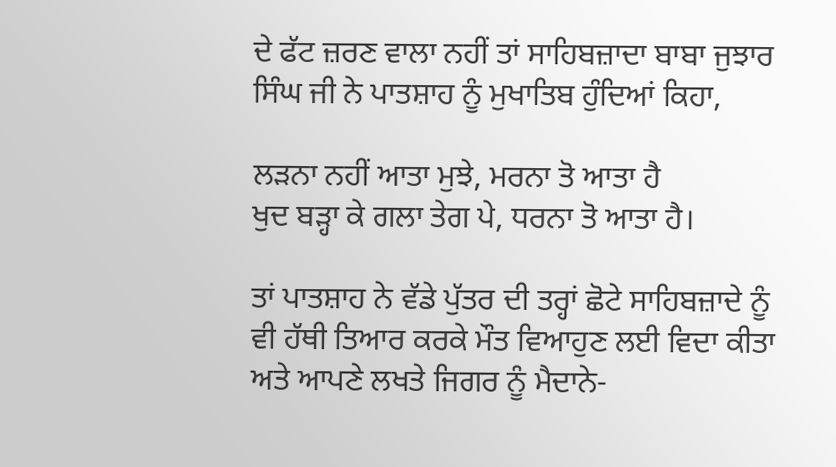ਦੇ ਫੱਟ ਜ਼ਰਣ ਵਾਲਾ ਨਹੀਂ ਤਾਂ ਸਾਹਿਬਜ਼ਾਦਾ ਬਾਬਾ ਜੁਝਾਰ ਸਿੰਘ ਜੀ ਨੇ ਪਾਤਸ਼ਾਹ ਨੂੰ ਮੁਖਾਤਿਬ ਹੁੰਦਿਆਂ ਕਿਹਾ,

ਲੜਨਾ ਨਹੀਂ ਆਤਾ ਮੁਝੇ, ਮਰਨਾ ਤੋ ਆਤਾ ਹੈ
ਖੁਦ ਬੜ੍ਹਾ ਕੇ ਗਲਾ ਤੇਗ ਪੇ, ਧਰਨਾ ਤੋ ਆਤਾ ਹੈ।

ਤਾਂ ਪਾਤਸ਼ਾਹ ਨੇ ਵੱਡੇ ਪੁੱਤਰ ਦੀ ਤਰ੍ਹਾਂ ਛੋਟੇ ਸਾਹਿਬਜ਼ਾਦੇ ਨੂੰ ਵੀ ਹੱਥੀ ਤਿਆਰ ਕਰਕੇ ਮੌਤ ਵਿਆਹੁਣ ਲਈ ਵਿਦਾ ਕੀਤਾ ਅਤੇ ਆਪਣੇ ਲਖਤੇ ਜਿਗਰ ਨੂੰ ਮੈਦਾਨੇ-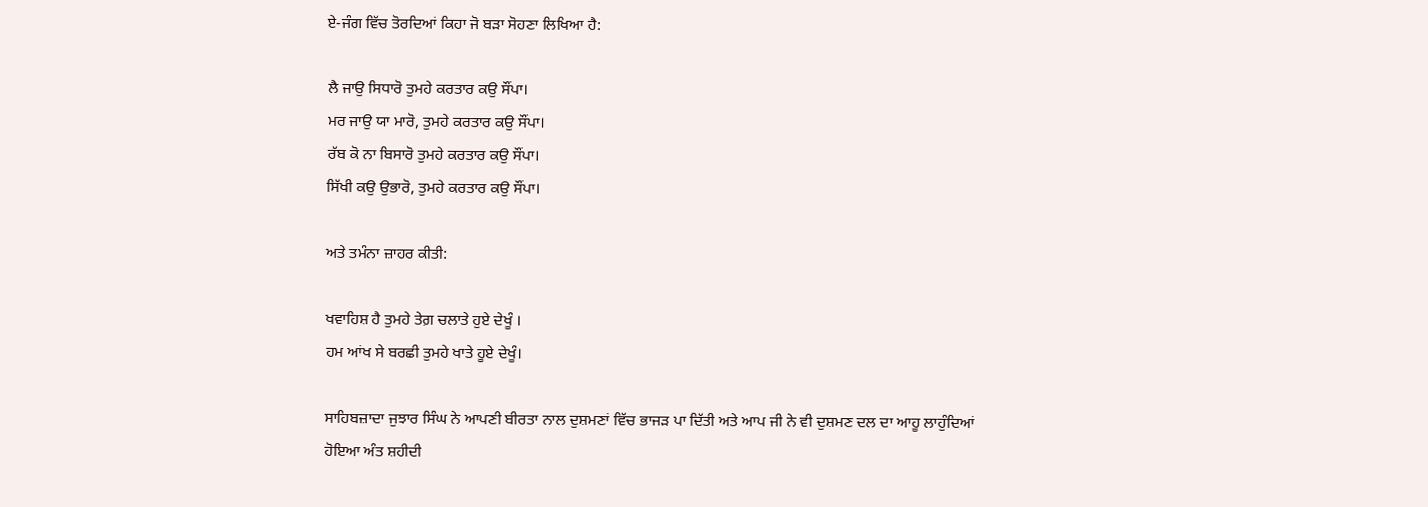ਏ-ਜੰਗ ਵਿੱਚ ਤੋਰਦਿਆਂ ਕਿਹਾ ਜੋ ਬੜਾ ਸੋਹਣਾ ਲਿਖਿਆ ਹੈ:

ਲੈ ਜਾਉ ਸਿਧਾਰੋ ਤੁਮਹੇ ਕਰਤਾਰ ਕਉ ਸੌਂਪਾ।
ਮਰ ਜਾਉ ਯਾ ਮਾਰੋ, ਤੁਮਹੇ ਕਰਤਾਰ ਕਉ ਸੌਂਪਾ।
ਰੱਬ ਕੋ ਨਾ ਬਿਸਾਰੋ ਤੁਮਹੇ ਕਰਤਾਰ ਕਉ ਸੌਂਪਾ।
ਸਿੱਖੀ ਕਉ ਉਭਾਰੋ, ਤੁਮਹੇ ਕਰਤਾਰ ਕਉ ਸੌਂਪਾ।

ਅਤੇ ਤਮੰਨਾ ਜ਼ਾਹਰ ਕੀਤੀ:

ਖਵਾਹਿਸ਼ ਹੈ ਤੁਮਹੇ ਤੇਗ਼ ਚਲਾਤੇ ਹੁਏ ਦੇਖੂੰ ।
ਹਮ ਆਂਖ ਸੇ ਬਰਛੀ ਤੁਮਹੇ ਖਾਤੇ ਹੂਏ ਦੇਖੂੰ।

ਸਾਹਿਬਜ਼ਾਦਾ ਜੁਝਾਰ ਸਿੰਘ ਨੇ ਆਪਣੀ ਬੀਰਤਾ ਨਾਲ ਦੁਸ਼ਮਣਾਂ ਵਿੱਚ ਭਾਜੜ ਪਾ ਦਿੱਤੀ ਅਤੇ ਆਪ ਜੀ ਨੇ ਵੀ ਦੁਸ਼ਮਣ ਦਲ ਦਾ ਆਹੂ ਲਾਹੁੰਦਿਆਂ ਹੋਇਆ ਅੰਤ ਸ਼ਹੀਦੀ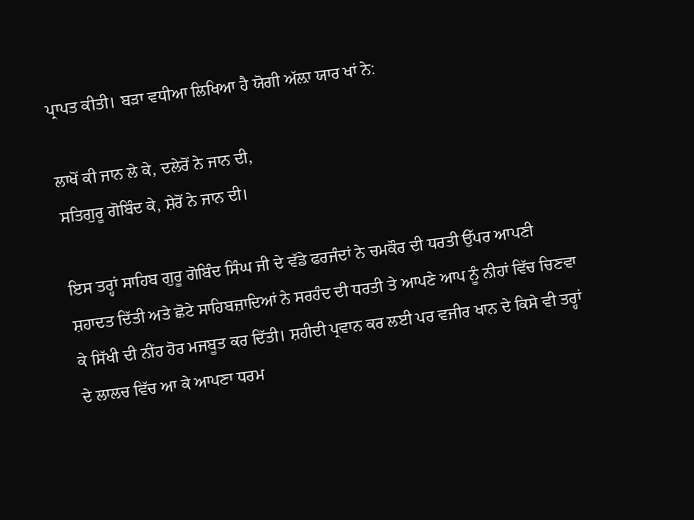ਪ੍ਰਾਪਤ ਕੀਤੀ। ਬੜਾ ਵਧੀਆ ਲਿਖਿਆ ਹੈ ਯੋਗੀ ਅੱਲ਼ਾ ਯਾਰ ਖਾਂ ਨੇ:

ਲਾਖੋਂ ਕੀ ਜਾਨ ਲੇ ਕੇ, ਦਲੇਰੋਂ ਨੇ ਜਾਨ ਦੀ,
ਸਤਿਗੁਰੂ ਗੋਬਿੰਦ ਕੇ, ਸ਼ੇਰੋਂ ਨੇ ਜਾਨ ਦੀ।

ਇਸ ਤਰ੍ਹਾਂ ਸਾਹਿਬ ਗੁਰੂ ਗੋਬਿੰਦ ਸਿੰਘ ਜੀ ਦੇ ਵੱਡੇ ਫਰਜੰਦਾਂ ਨੇ ਚਮਕੌਰ ਦੀ ਧਰਤੀ ਉੱਪਰ ਆਪਣੀ ਸ਼ਹਾਦਤ ਦਿੱਤੀ ਅਤੇ ਛੋਟੇ ਸਾਹਿਬਜ਼ਾਦਿਆਂ ਨੇ ਸਰਹੰਦ ਦੀ ਧਰਤੀ ਤੇ ਆਪਣੇ ਆਪ ਨੂੰ ਨੀਹਾਂ ਵਿੱਚ ਚਿਣਵਾ ਕੇ ਸਿੱਖੀ ਦੀ ਨੀਂਹ ਹੋਰ ਮਜਬੂਤ ਕਰ ਦਿੱਤੀ। ਸ਼ਹੀਦੀ ਪ੍ਰਵਾਨ ਕਰ ਲਈ ਪਰ ਵਜੀਰ ਖਾਨ ਦੇ ਕਿਸੇ ਵੀ ਤਰ੍ਹਾਂ ਦੇ ਲਾਲਚ ਵਿੱਚ ਆ ਕੇ ਆਪਣਾ ਧਰਮ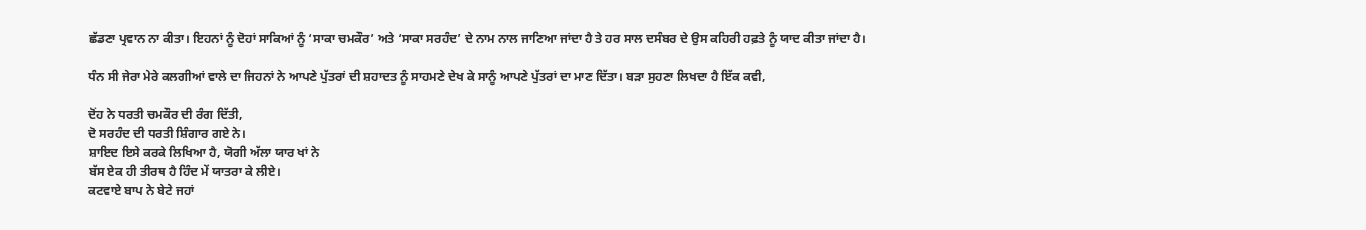ਛੱਡਣਾ ਪ੍ਰਵਾਨ ਨਾ ਕੀਤਾ। ਇਹਨਾਂ ਨੂੰ ਦੋਹਾਂ ਸਾਕਿਆਂ ਨੂੰ ‘ਸਾਕਾ ਚਮਕੌਰ’ ਅਤੇ ‘ਸਾਕਾ ਸਰਹੰਦ’ ਦੇ ਨਾਮ ਨਾਲ ਜਾਣਿਆ ਜਾਂਦਾ ਹੈ ਤੇ ਹਰ ਸਾਲ ਦਸੰਬਰ ਦੇ ਉਸ ਕਹਿਰੀ ਹਫ਼ਤੇ ਨੂੰ ਯਾਦ ਕੀਤਾ ਜਾਂਦਾ ਹੈ।

ਧੰਨ ਸੀ ਜੇਰਾ ਮੇਰੇ ਕਲਗੀਆਂ ਵਾਲੇ ਦਾ ਜਿਹਨਾਂ ਨੇ ਆਪਣੇ ਪੁੱਤਰਾਂ ਦੀ ਸ਼ਹਾਦਤ ਨੂੰ ਸਾਹਮਣੇ ਦੇਖ ਕੇ ਸਾਨੂੰ ਆਪਣੇ ਪੁੱਤਰਾਂ ਦਾ ਮਾਣ ਦਿੱਤਾ। ਬੜਾ ਸੁਹਣਾ ਲਿਖਦਾ ਹੈ ਇੱਕ ਕਵੀ,

ਦੋਂਹ ਨੇ ਧਰਤੀ ਚਮਕੌਰ ਦੀ ਰੰਗ ਦਿੱਤੀ,
ਦੋ ਸਰਹੰਦ ਦੀ ਧਰਤੀ ਸ਼ਿੰਗਾਰ ਗਏ ਨੇ।
ਸ਼ਾਇਦ ਇਸੇ ਕਰਕੇ ਲਿਖਿਆ ਹੈ, ਯੋਗੀ ਅੱਲਾ ਯਾਰ ਖਾਂ ਨੇ
ਬੱਸ ਏਕ ਹੀ ਤੀਰਥ ਹੈ ਹਿੰਦ ਮੇਂ ਯਾਤਰਾ ਕੇ ਲੀਏ।
ਕਟਵਾਏ ਬਾਪ ਨੇ ਬੇਟੇ ਜਹਾਂ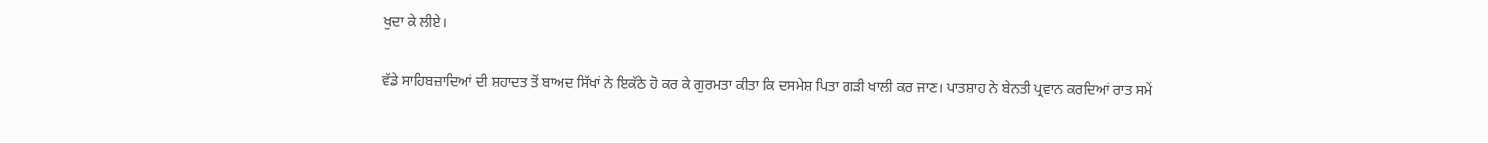ਖੁਦਾ ਕੇ ਲੀਏ।

ਵੱਡੇ ਸਾਹਿਬਜ਼ਾਦਿਆਂ ਦੀ ਸ਼ਹਾਦਤ ਤੋਂ ਬਾਅਦ ਸਿੱਖਾਂ ਨੇ ਇਕੱਠੇ ਹੋ ਕਰ ਕੇ ਗੁਰਮਤਾ ਕੀਤਾ ਕਿ ਦਸਮੇਸ਼ ਪਿਤਾ ਗੜੀ ਖਾਲੀ ਕਰ ਜਾਣ। ਪਾਤਸ਼ਾਹ ਨੇ ਬੇਨਤੀ ਪ੍ਰਵਾਨ ਕਰਦਿਆਂ ਰਾਤ ਸਮੇਂ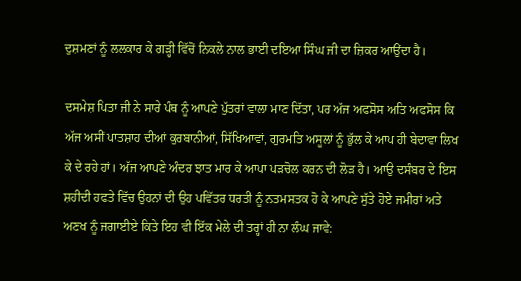ਦੁਸ਼ਮਣਾਂ ਨੂੰ ਲਲਕਾਰ ਕੇ ਗੜ੍ਹੀ ਵਿੱਚੋਂ ਨਿਕਲੇ ਨਾਲ ਭਾਈ ਦਇਆ ਸਿੰਘ ਜੀ ਦਾ ਜ਼ਿਕਰ ਆਉਂਦਾ ਹੈ।

ਦਸਮੇਸ਼ ਪਿਤਾ ਜੀ ਨੇ ਸਾਰੇ ਪੰਥ ਨੂੰ ਆਪਣੇ ਪੁੱਤਰਾਂ ਵਾਲਾ ਮਾਣ ਦਿੱਤਾ, ਪਰ ਅੱਜ ਅਫਸੋਸ ਅਤਿ ਅਫਸੋਸ ਕਿ ਅੱਜ ਅਸੀਂ ਪਾਤਸ਼ਾਹ ਦੀਆਂ ਕੁਰਬਾਨੀਆਂ, ਸਿੱਖਿਆਵਾਂ, ਗੁਰਮਤਿ ਅਸੂਲਾਂ ਨੂੰ ਭੁੱਲ ਕੇ ਆਪ ਹੀ ਬੇਦਾਵਾ ਲਿਖ ਕੇ ਦੇ ਰਹੇ ਹਾਂ। ਅੱਜ ਆਪਣੇ ਅੰਦਰ ਝਾਤ ਮਾਰ ਕੇ ਆਪਾ ਪੜਚੋਲ ਕਰਨ ਦੀ ਲੋੜ ਹੈ। ਆਉ ਦਸੰਬਰ ਦੇ ਇਸ ਸ਼ਹੀਦੀ ਹਫਤੇ ਵਿੱਚ ਉਹਨਾਂ ਦੀ ਉਹ ਪਵਿੱਤਰ ਧਰਤੀ ਨੂੰ ਨਤਮਸਤਕ ਹੋ ਕੇ ਆਪਣੇ ਸੁੱਤੇ ਹੋਏ ਜਮੀਰਾਂ ਅਤੇ ਅਣਖ ਨੂੰ ਜਗਾਈਏ ਕਿਤੇ ਇਹ ਵੀ ਇੱਕ ਮੇਲੇ ਦੀ ਤਰ੍ਹਾਂ ਹੀ ਨਾ ਲੰਘ ਜਾਵੇ: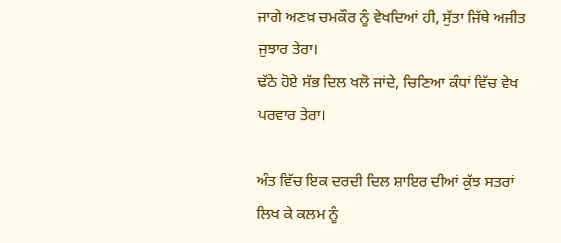ਜਾਗੇ ਅਣਖ਼ ਚਮਕੌਰ ਨੂੰ ਵੇਖਦਿਆਂ ਹੀ, ਸੁੱਤਾ ਜਿੱਥੇ ਅਜੀਤ ਜੁਝਾਰ ਤੇਰਾ।
ਢੱਠੇ ਹੋਏ ਸੱਭ ਦਿਲ ਖਲੋ ਜਾਂਦੇ, ਚਿਣਿਆ ਕੰਧਾਂ ਵਿੱਚ ਵੇਖ ਪਰਵਾਰ ਤੇਰਾ।

ਅੰਤ ਵਿੱਚ ਇਕ ਦਰਦੀ ਦਿਲ ਸ਼ਾਇਰ ਦੀਆਂ ਕੁੱਝ ਸਤਰਾਂ ਲਿਖ ਕੇ ਕਲਮ ਨੂੰ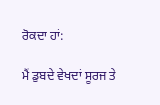ਰੋਕਦਾ ਹਾਂ:

ਮੈਂ ਡੁਬਦੇ ਵੇਖਦਾਂ ਸੂਰਜ ਤੇ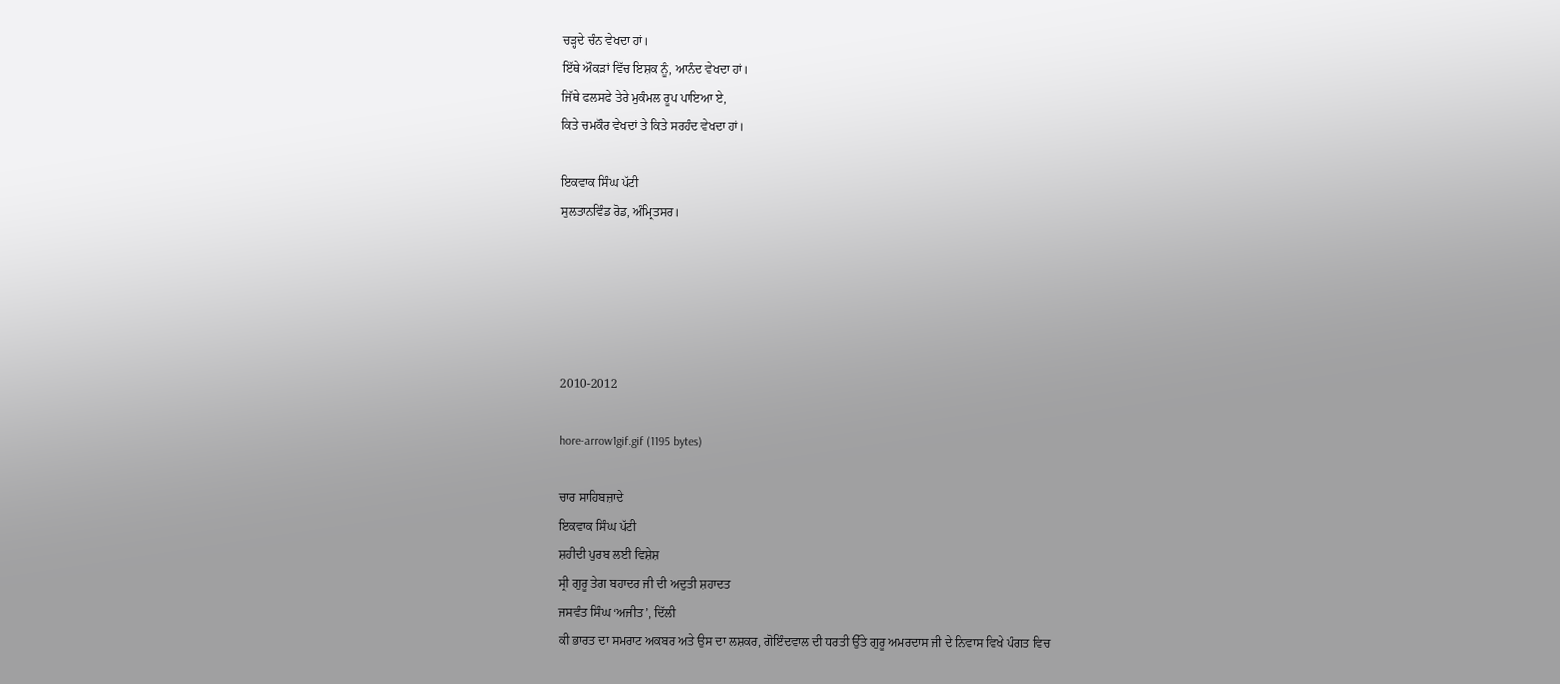ਚੜ੍ਹਦੇ ਚੰਨ ਵੇਖਦਾ ਹਾਂ।
ਇੱਥੇ ਔਕੜਾਂ ਵਿੱਚ ਇਸ਼ਕ ਨੂੰ, ਆਨੰਦ ਵੇਖਦਾ ਹਾਂ।
ਜਿੱਥੇ ਫਲਸਫੇ ਤੇਰੇ ਮੁਕੰਮਲ ਰੂਪ ਪਾਇਆ ਏ,
ਕਿਤੇ ਚਮਕੌਰ ਵੇਖਦਾਂ ਤੇ ਕਿਤੇ ਸਰਹੰਦ ਵੇਖਦਾ ਹਾਂ।

ਇਕਵਾਕ ਸਿੰਘ ਪੱਟੀ
ਸੁਲਤਾਨਵਿੰਡ ਰੋਡ, ਅੰਮ੍ਰਿਤਸਰ।





2010-2012

hore-arrow1gif.gif (1195 bytes)

ਚਾਰ ਸਾਹਿਬਜ਼ਾਦੇ
ਇਕਵਾਕ ਸਿੰਘ ਪੱਟੀ
ਸ਼ਹੀਦੀ ਪੁਰਬ ਲਈ ਵਿਸ਼ੇਸ਼
ਸ੍ਰੀ ਗੁਰੂ ਤੇਗ ਬਹਾਦਰ ਜੀ ਦੀ ਅਦੁਤੀ ਸ਼ਹਾਦਤ
ਜਸਵੰਤ ਸਿੰਘ ‘ਅਜੀਤ’, ਦਿੱਲੀ
ਕੀ ਭਾਰਤ ਦਾ ਸਮਰਾਟ ਅਕਬਰ ਅਤੇ ਉਸ ਦਾ ਲਸ਼ਕਰ, ਗੋਇੰਦਵਾਲ ਦੀ ਧਰਤੀ ਉੱਤੇ ਗੁਰੂ ਅਮਰਦਾਸ ਜੀ ਦੇ ਨਿਵਾਸ ਵਿਖੇ ਪੰਗਤ ਵਿਚ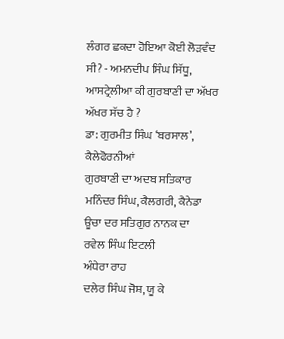ਲੰਗਰ ਛਕਦਾ ਹੋਇਆ ਕੋਈ ਲੋੜਵੰਦ ਸੀ? - ਅਮਨਦੀਪ ਸਿੰਘ ਸਿੱਧੂ, ਆਸਟ੍ਰੇਲੀਆ ਕੀ ਗੁਰਬਾਣੀ ਦਾ ਅੱਖਰ ਅੱਖਰ ਸੱਚ ਹੈ ?
ਡਾ: ਗੁਰਮੀਤ ਸਿੰਘ ‘ਬਰਸਾਲ’, ਕੈਲੇਫੋਰਨੀਆਂ
ਗੁਰਬਾਣੀ ਦਾ ਅਦਬ ਸਤਿਕਾਰ
ਮਨਿੰਦਰ ਸਿੰਘ, ਕੈਲਗਰੀ, ਕੈਨੇਡਾ
ਊਚਾ ਦਰ ਸਤਿਗੁਰ ਨਾਨਕ ਦਾ
ਰਵੇਲ ਸਿੰਘ ਇਟਲੀ
ਅੰਧੇਰਾ ਰਾਹ
ਦਲੇਰ ਸਿੰਘ ਜੋਸ਼, ਯੂ ਕੇ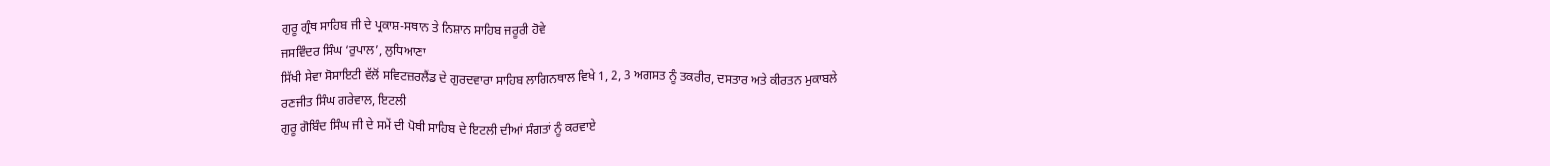ਗੁਰੂ ਗ੍ਰੰਥ ਸਾਹਿਬ ਜੀ ਦੇ ਪ੍ਰਕਾਸ਼-ਸਥਾਨ ਤੇ ਨਿਸ਼ਾਨ ਸਾਹਿਬ ਜਰੂਰੀ ਹੋਵੇ
ਜਸਵਿੰਦਰ ਸਿੰਘ ‘ਰੁਪਾਲ’, ਲੁਧਿਆਣਾ
ਸਿੱਖੀ ਸੇਵਾ ਸੋਸਾਇਟੀ ਵੱਲੋਂ ਸਵਿਟਜ਼ਰਲੈਂਡ ਦੇ ਗੁਰਦਵਾਰਾ ਸਾਹਿਬ ਲਾਗਿਨਥਾਲ ਵਿਖੇ 1, 2, 3 ਅਗਸਤ ਨੂੰ ਤਕਰੀਰ, ਦਸਤਾਰ ਅਤੇ ਕੀਰਤਨ ਮੁਕਾਬਲੇ
ਰਣਜੀਤ ਸਿੰਘ ਗਰੇਵਾਲ, ਇਟਲੀ
ਗੁਰੂ ਗੋਬਿੰਦ ਸਿੰਘ ਜੀ ਦੇ ਸਮੇਂ ਦੀ ਪੋਥੀ ਸਾਹਿਬ ਦੇ ਇਟਲੀ ਦੀਆਂ ਸੰਗਤਾਂ ਨੂੰ ਕਰਵਾਏ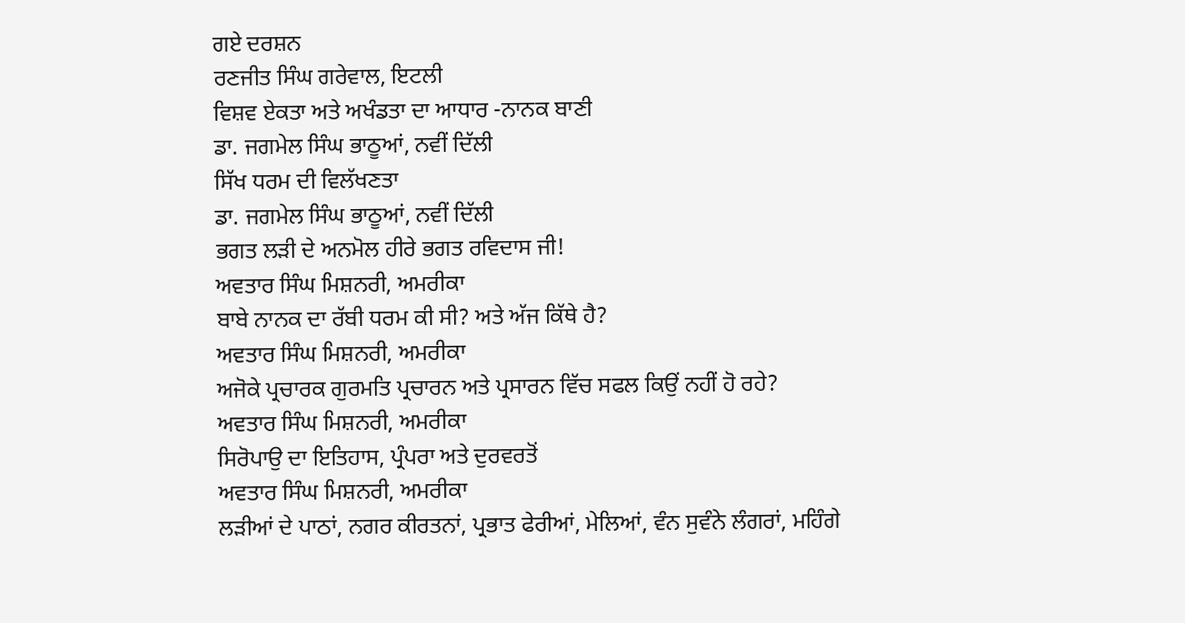ਗਏ ਦਰਸ਼ਨ
ਰਣਜੀਤ ਸਿੰਘ ਗਰੇਵਾਲ, ਇਟਲੀ
ਵਿਸ਼ਵ ਏਕਤਾ ਅਤੇ ਅਖੰਡਤਾ ਦਾ ਆਧਾਰ -ਨਾਨਕ ਬਾਣੀ
ਡਾ. ਜਗਮੇਲ ਸਿੰਘ ਭਾਠੂਆਂ, ਨਵੀਂ ਦਿੱਲੀ
ਸਿੱਖ ਧਰਮ ਦੀ ਵਿਲੱਖਣਤਾ
ਡਾ. ਜਗਮੇਲ ਸਿੰਘ ਭਾਠੂਆਂ, ਨਵੀਂ ਦਿੱਲੀ
ਭਗਤ ਲੜੀ ਦੇ ਅਨਮੋਲ ਹੀਰੇ ਭਗਤ ਰਵਿਦਾਸ ਜੀ!
ਅਵਤਾਰ ਸਿੰਘ ਮਿਸ਼ਨਰੀ, ਅਮਰੀਕਾ
ਬਾਬੇ ਨਾਨਕ ਦਾ ਰੱਬੀ ਧਰਮ ਕੀ ਸੀ? ਅਤੇ ਅੱਜ ਕਿੱਥੇ ਹੈ?
ਅਵਤਾਰ ਸਿੰਘ ਮਿਸ਼ਨਰੀ, ਅਮਰੀਕਾ
ਅਜੋਕੇ ਪ੍ਰਚਾਰਕ ਗੁਰਮਤਿ ਪ੍ਰਚਾਰਨ ਅਤੇ ਪ੍ਰਸਾਰਨ ਵਿੱਚ ਸਫਲ ਕਿਉਂ ਨਹੀਂ ਹੋ ਰਹੇ?
ਅਵਤਾਰ ਸਿੰਘ ਮਿਸ਼ਨਰੀ, ਅਮਰੀਕਾ
ਸਿਰੋਪਾਉ ਦਾ ਇਤਿਹਾਸ, ਪ੍ਰੰਪਰਾ ਅਤੇ ਦੁਰਵਰਤੋਂ
ਅਵਤਾਰ ਸਿੰਘ ਮਿਸ਼ਨਰੀ, ਅਮਰੀਕਾ
ਲੜੀਆਂ ਦੇ ਪਾਠਾਂ, ਨਗਰ ਕੀਰਤਨਾਂ, ਪ੍ਰਭਾਤ ਫੇਰੀਆਂ, ਮੇਲਿਆਂ, ਵੰਨ ਸੁਵੰਨੇ ਲੰਗਰਾਂ, ਮਹਿੰਗੇ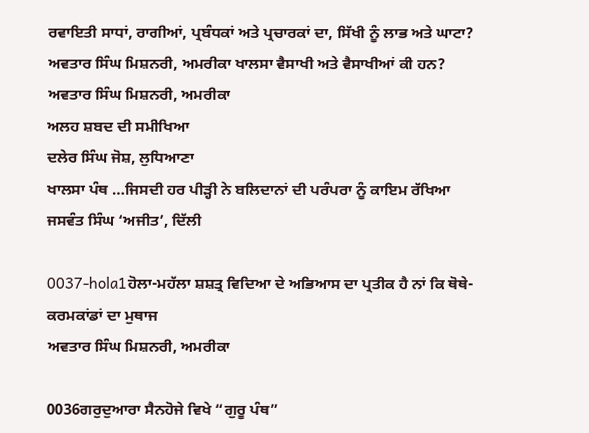ਰਵਾਇਤੀ ਸਾਧਾਂ, ਰਾਗੀਆਂ, ਪ੍ਰਬੰਧਕਾਂ ਅਤੇ ਪ੍ਰਚਾਰਕਾਂ ਦਾ, ਸਿੱਖੀ ਨੂੰ ਲਾਭ ਅਤੇ ਘਾਟਾ? ਅਵਤਾਰ ਸਿੰਘ ਮਿਸ਼ਨਰੀ, ਅਮਰੀਕਾ ਖਾਲਸਾ ਵੈਸਾਖੀ ਅਤੇ ਵੈਸਾਖੀਆਂ ਕੀ ਹਨ?
ਅਵਤਾਰ ਸਿੰਘ ਮਿਸ਼ਨਰੀ, ਅਮਰੀਕਾ
ਅਲਹ ਸ਼ਬਦ ਦੀ ਸਮੀਖਿਆ
ਦਲੇਰ ਸਿੰਘ ਜੋਸ਼, ਲੁਧਿਆਣਾ
ਖਾਲਸਾ ਪੰਥ …ਜਿਸਦੀ ਹਰ ਪੀੜ੍ਹੀ ਨੇ ਬਲਿਦਾਨਾਂ ਦੀ ਪਰੰਪਰਾ ਨੂੰ ਕਾਇਮ ਰੱਖਿਆ
ਜਸਵੰਤ ਸਿੰਘ ‘ਅਜੀਤ’, ਦਿੱਲੀ

0037-hola1ਹੋਲਾ-ਮਹੱਲਾ ਸ਼ਸ਼ਤ੍ਰ ਵਿਦਿਆ ਦੇ ਅਭਿਆਸ ਦਾ ਪ੍ਰਤੀਕ ਹੈ ਨਾਂ ਕਿ ਥੋਥੇ-ਕਰਮਕਾਂਡਾਂ ਦਾ ਮੁਥਾਜ
ਅਵਤਾਰ ਸਿੰਘ ਮਿਸ਼ਨਰੀ, ਅਮਰੀਕਾ

0036ਗਰੁਦੁਆਰਾ ਸੈਨਹੋਜੇ ਵਿਖੇ “ਗੁਰੂ ਪੰਥ”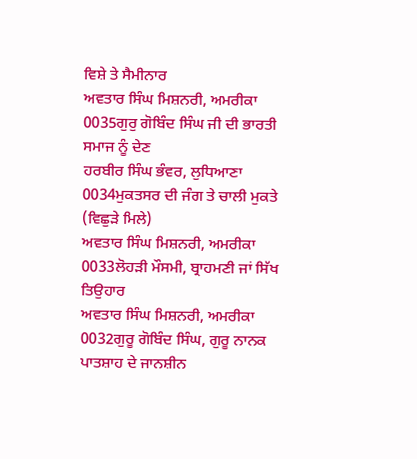ਵਿਸ਼ੇ ਤੇ ਸੈਮੀਨਾਰ
ਅਵਤਾਰ ਸਿੰਘ ਮਿਸ਼ਨਰੀ, ਅਮਰੀਕਾ
0035ਗੁਰੁ ਗੋਬਿੰਦ ਸਿੰਘ ਜੀ ਦੀ ਭਾਰਤੀ ਸਮਾਜ ਨੂੰ ਦੇਣ
ਹਰਬੀਰ ਸਿੰਘ ਭੰਵਰ, ਲੁਧਿਆਣਾ
0034ਮੁਕਤਸਰ ਦੀ ਜੰਗ ਤੇ ਚਾਲੀ ਮੁਕਤੇ (ਵਿਛੁੜੇ ਮਿਲੇ)
ਅਵਤਾਰ ਸਿੰਘ ਮਿਸ਼ਨਰੀ, ਅਮਰੀਕਾ
0033ਲੋਹੜੀ ਮੌਸਮੀ, ਬ੍ਰਾਹਮਣੀ ਜਾਂ ਸਿੱਖ ਤਿਉਹਾਰ
ਅਵਤਾਰ ਸਿੰਘ ਮਿਸ਼ਨਰੀ, ਅਮਰੀਕਾ
0032ਗੁਰੂ ਗੋਬਿੰਦ ਸਿੰਘ, ਗੁਰੂ ਨਾਨਕ ਪਾਤਸ਼ਾਹ ਦੇ ਜਾਨਸ਼ੀਨ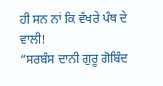ਹੀ ਸਨ ਨਾਂ ਕਿ ਵੱਖਰੇ ਪੰਥ ਦੇ ਵਾਲੀ!
“ਸਰਬੰਸ ਦਾਨੀ ਗੁਰੂ ਗੋਬਿੰਦ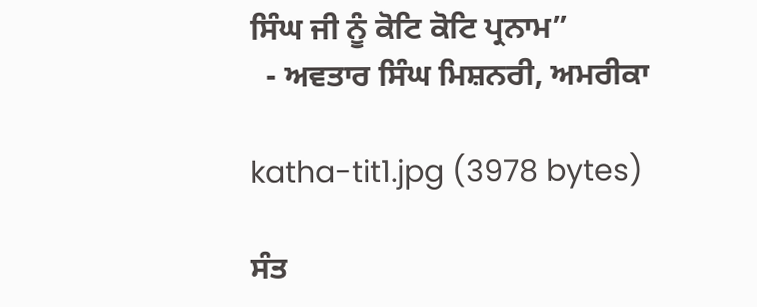ਸਿੰਘ ਜੀ ਨੂੰ ਕੋਟਿ ਕੋਟਿ ਪ੍ਰਨਾਮ”
  - ਅਵਤਾਰ ਸਿੰਘ ਮਿਸ਼ਨਰੀ, ਅਮਰੀਕਾ

katha-tit1.jpg (3978 bytes)

ਸੰਤ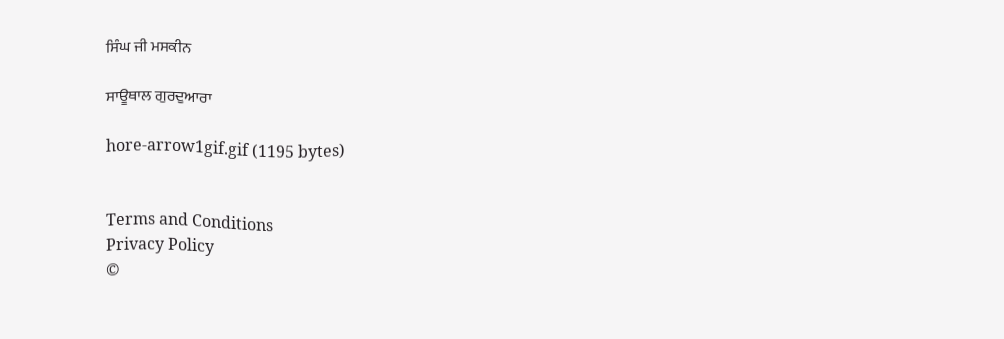ਸਿੰਘ ਜੀ ਮਸਕੀਨ

ਸਾਊਥਾਲ ਗੁਰਦੁਆਰਾ

hore-arrow1gif.gif (1195 bytes)


Terms and Conditions
Privacy Policy
©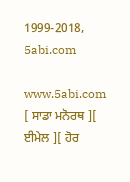1999-2018, 5abi.com

www.5abi.com
[ ਸਾਡਾ ਮਨੋਰਥ ][ ਈਮੇਲ ][ ਹੋਰ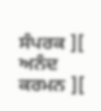ਸੰਪਰਕ ][ ਅਨੰਦ ਕਰਮਨ ][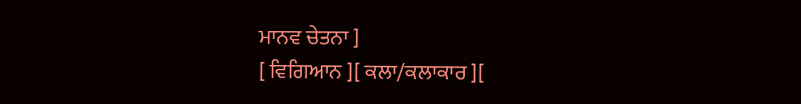ਮਾਨਵ ਚੇਤਨਾ ]
[ ਵਿਗਿਆਨ ][ ਕਲਾ/ਕਲਾਕਾਰ ][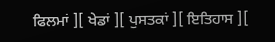ਫਿਲਮਾਂ ][ ਖੇਡਾਂ ][ ਪੁਸਤਕਾਂ ][ ਇਤਿਹਾਸ ][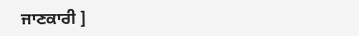ਜਾਣਕਾਰੀ ]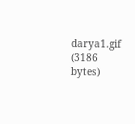darya1.gif (3186 bytes)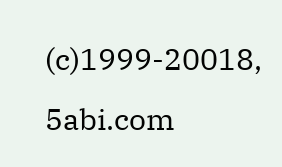(c)1999-20018, 5abi.com